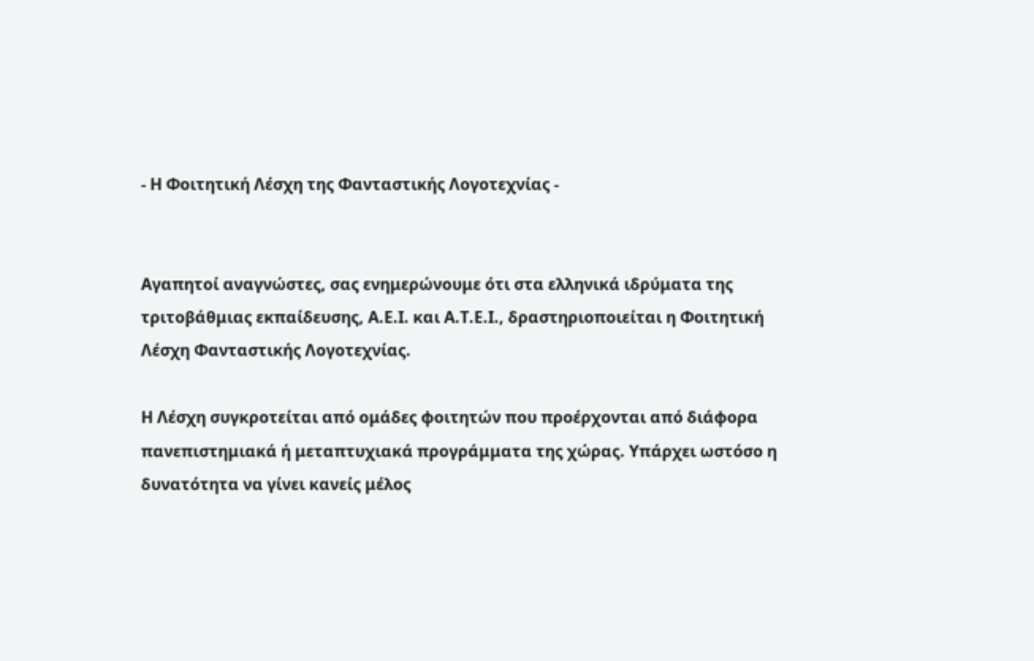- Η Φοιτητική Λέσχη της Φανταστικής Λογοτεχνίας -


Αγαπητοί αναγνώστες, σας ενημερώνουμε ότι στα ελληνικά ιδρύματα της τριτοβάθμιας εκπαίδευσης, Α.Ε.Ι. και Α.Τ.Ε.Ι., δραστηριοποιείται η Φοιτητική Λέσχη Φανταστικής Λογοτεχνίας.

Η Λέσχη συγκροτείται από ομάδες φοιτητών που προέρχονται από διάφορα πανεπιστημιακά ή μεταπτυχιακά προγράμματα της χώρας. Υπάρχει ωστόσο η δυνατότητα να γίνει κανείς μέλος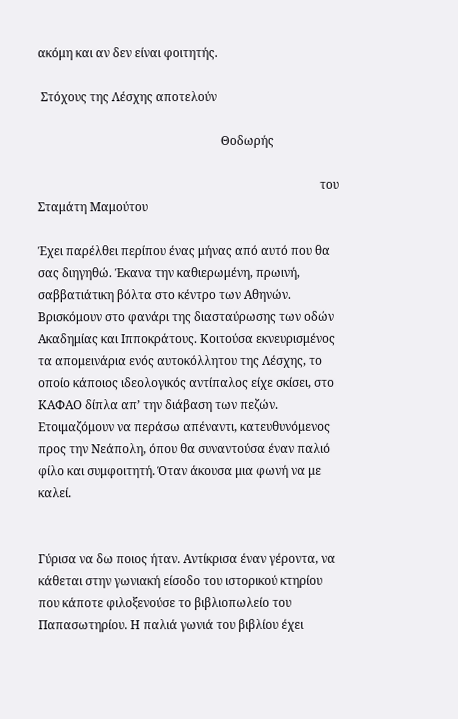ακόμη και αν δεν είναι φοιτητής.

 Στόχους της Λέσχης αποτελούν

                                                             Θοδωρής

                                                                                              του Σταμάτη Μαμούτου

Έχει παρέλθει περίπου ένας μήνας από αυτό που θα σας διηγηθώ. Έκανα την καθιερωμένη, πρωινή, σαββατιάτικη βόλτα στο κέντρο των Αθηνών. Βρισκόμουν στο φανάρι της διασταύρωσης των οδών Ακαδημίας και Ιπποκράτους. Κοιτούσα εκνευρισμένος τα απομεινάρια ενός αυτοκόλλητου της Λέσχης, το οποίο κάποιος ιδεολογικός αντίπαλος είχε σκίσει, στο ΚΑΦΑΟ δίπλα απ’ την διάβαση των πεζών. Ετοιμαζόμουν να περάσω απέναντι, κατευθυνόμενος προς την Νεάπολη, όπου θα συναντούσα έναν παλιό φίλο και συμφοιτητή. Όταν άκουσα μια φωνή να με καλεί.


Γύρισα να δω ποιος ήταν. Αντίκρισα έναν γέροντα, να κάθεται στην γωνιακή είσοδο του ιστορικού κτηρίου που κάποτε φιλοξενούσε το βιβλιοπωλείο του Παπασωτηρίου. Η παλιά γωνιά του βιβλίου έχει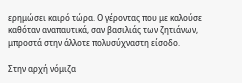ερημώσει καιρό τώρα. Ο γέροντας που με καλούσε καθόταν αναπαυτικά, σαν βασιλιάς των ζητιάνων, μπροστά στην άλλοτε πολυσύχναστη είσοδο.

Στην αρχή νόμιζα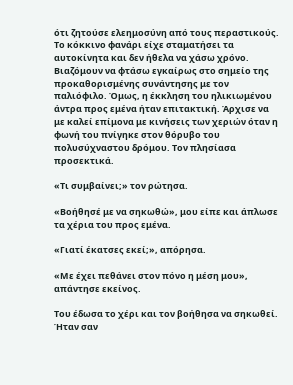ότι ζητούσε ελεημοσύνη από τους περαστικούς. Το κόκκινο φανάρι είχε σταματήσει τα αυτοκίνητα και δεν ήθελα να χάσω χρόνο. Βιαζόμουν να φτάσω εγκαίρως στο σημείο της προκαθορισμένης συνάντησης με τον παλιόφιλο. Όμως, η έκκληση του ηλικιωμένου άντρα προς εμένα ήταν επιτακτική. Άρχισε να με καλεί επίμονα με κινήσεις των χεριών όταν η φωνή του πνίγηκε στον θόρυβο του πολυσύχναστου δρόμου. Τον πλησίασα προσεκτικά.

«Τι συμβαίνει;» τον ρώτησα.

«Βοήθησέ με να σηκωθώ», μου είπε και άπλωσε τα χέρια του προς εμένα.

«Γιατί έκατσες εκεί;», απόρησα.

«Με έχει πεθάνει στον πόνο η μέση μου», απάντησε εκείνος.

Του έδωσα το χέρι και τον βοήθησα να σηκωθεί. Ήταν σαν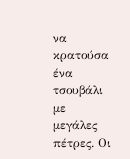να κρατούσα ένα τσουβάλι με μεγάλες πέτρες. Οι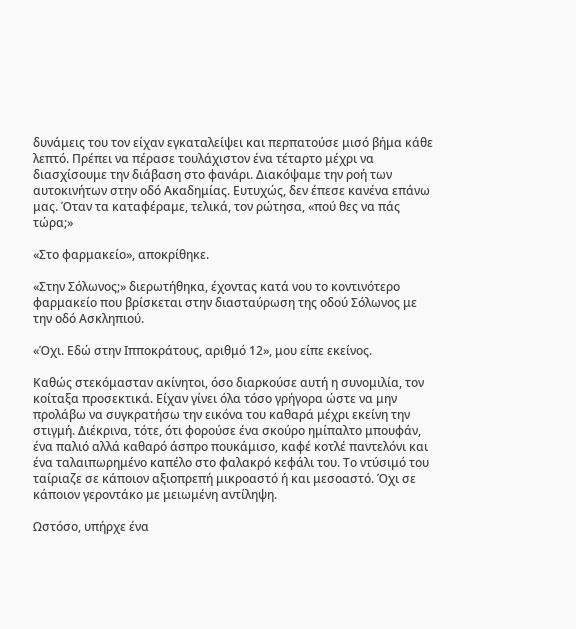δυνάμεις του τον είχαν εγκαταλείψει και περπατούσε μισό βήμα κάθε λεπτό. Πρέπει να πέρασε τουλάχιστον ένα τέταρτο μέχρι να διασχίσουμε την διάβαση στο φανάρι. Διακόψαμε την ροή των αυτοκινήτων στην οδό Ακαδημίας. Ευτυχώς, δεν έπεσε κανένα επάνω μας. Όταν τα καταφέραμε, τελικά, τον ρώτησα, «πού θες να πάς τώρα;»

«Στο φαρμακείο», αποκρίθηκε.

«Στην Σόλωνος;» διερωτήθηκα, έχοντας κατά νου το κοντινότερο φαρμακείο που βρίσκεται στην διασταύρωση της οδού Σόλωνος με την οδό Ασκληπιού.

«Όχι. Εδώ στην Ιπποκράτους, αριθμό 12», μου είπε εκείνος.

Καθώς στεκόμασταν ακίνητοι, όσο διαρκούσε αυτή η συνομιλία, τον κοίταξα προσεκτικά. Είχαν γίνει όλα τόσο γρήγορα ώστε να μην προλάβω να συγκρατήσω την εικόνα του καθαρά μέχρι εκείνη την στιγμή. Διέκρινα, τότε, ότι φορούσε ένα σκούρο ημίπαλτο μπουφάν, ένα παλιό αλλά καθαρό άσπρο πουκάμισο, καφέ κοτλέ παντελόνι και ένα ταλαιπωρημένο καπέλο στο φαλακρό κεφάλι του. Το ντύσιμό του ταίριαζε σε κάποιον αξιοπρεπή μικροαστό ή και μεσοαστό. Όχι σε κάποιον γεροντάκο με μειωμένη αντίληψη.

Ωστόσο, υπήρχε ένα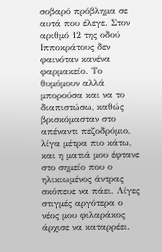σοβαρό πρόβλημα σε αυτά που έλεγε. Στον αριθμό 12 της οδού Ιπποκράτους δεν φαινόταν κανένα φαρμακείο. Το θυμόμουν αλλά μπορούσα και να το διαπιστώσω, καθώς βρισκόμασταν στο απέναντι πεζοδρόμιο, λίγα μέτρα πιο κάτω, και η ματιά μου έφτανε στο σημείο που ο ηλικιωμένος άντρας σκόπευε να πάει. Λίγες στιγμές αργότερα ο νέος μου φιλαράκος άρχισε να καταρρέει.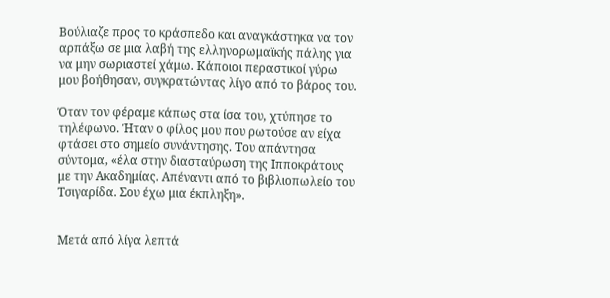Βούλιαζε προς το κράσπεδο και αναγκάστηκα να τον αρπάξω σε μια λαβή της ελληνορωμαϊκής πάλης για να μην σωριαστεί χάμω. Κάποιοι περαστικοί γύρω μου βοήθησαν, συγκρατώντας λίγο από το βάρος του.

Όταν τον φέραμε κάπως στα ίσα του, χτύπησε το τηλέφωνο. Ήταν ο φίλος μου που ρωτούσε αν είχα φτάσει στο σημείο συνάντησης. Του απάντησα σύντομα, «έλα στην διασταύρωση της Ιπποκράτους με την Ακαδημίας. Απέναντι από το βιβλιοπωλείο του Τσιγαρίδα. Σου έχω μια έκπληξη».


Μετά από λίγα λεπτά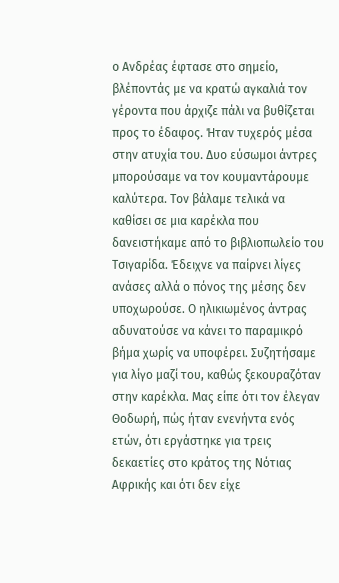ο Ανδρέας έφτασε στο σημείο, βλέποντάς με να κρατώ αγκαλιά τον γέροντα που άρχιζε πάλι να βυθίζεται προς το έδαφος. Ήταν τυχερός μέσα στην ατυχία του. Δυο εύσωμοι άντρες μπορούσαμε να τον κουμαντάρουμε καλύτερα. Τον βάλαμε τελικά να καθίσει σε μια καρέκλα που δανειστήκαμε από το βιβλιοπωλείο του Τσιγαρίδα. Έδειχνε να παίρνει λίγες ανάσες αλλά ο πόνος της μέσης δεν υποχωρούσε. Ο ηλικιωμένος άντρας αδυνατούσε να κάνει το παραμικρό βήμα χωρίς να υποφέρει. Συζητήσαμε για λίγο μαζί του, καθώς ξεκουραζόταν στην καρέκλα. Μας είπε ότι τον έλεγαν Θοδωρή, πώς ήταν ενενήντα ενός ετών, ότι εργάστηκε για τρεις δεκαετίες στο κράτος της Νότιας Αφρικής και ότι δεν είχε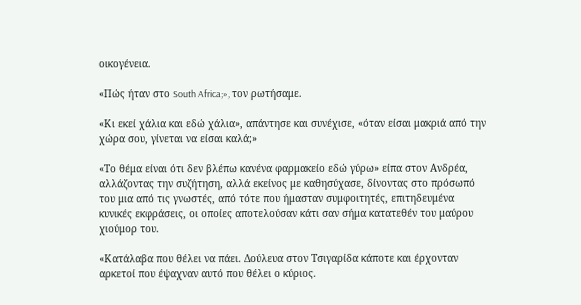οικογένεια.

«Πώς ήταν στο South Africa;», τον ρωτήσαμε.

«Κι εκεί χάλια και εδώ χάλια», απάντησε και συνέχισε, «όταν είσαι μακριά από την χώρα σου, γίνεται να είσαι καλά;»

«Το θέμα είναι ότι δεν βλέπω κανένα φαρμακείο εδώ γύρω» είπα στον Ανδρέα, αλλάζοντας την συζήτηση, αλλά εκείνος με καθησύχασε, δίνοντας στο πρόσωπό του μια από τις γνωστές, από τότε που ήμασταν συμφοιτητές, επιτηδευμένα κυνικές εκφράσεις, οι οποίες αποτελούσαν κάτι σαν σήμα κατατεθέν του μαύρου χιούμορ του.

«Κατάλαβα που θέλει να πάει. Δούλευα στον Τσιγαρίδα κάποτε και έρχονταν αρκετοί που έψαχναν αυτό που θέλει ο κύριος.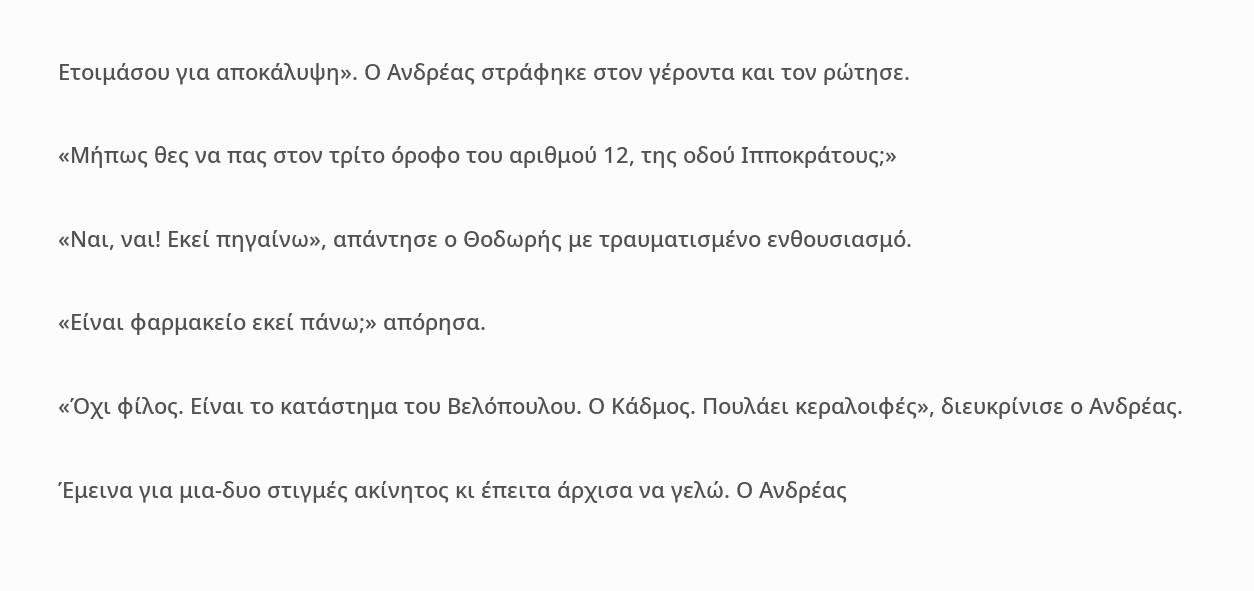Ετοιμάσου για αποκάλυψη». Ο Ανδρέας στράφηκε στον γέροντα και τον ρώτησε.

«Μήπως θες να πας στον τρίτο όροφο του αριθμού 12, της οδού Ιπποκράτους;»

«Ναι, ναι! Εκεί πηγαίνω», απάντησε ο Θοδωρής με τραυματισμένο ενθουσιασμό.

«Είναι φαρμακείο εκεί πάνω;» απόρησα.

«Όχι φίλος. Είναι το κατάστημα του Βελόπουλου. Ο Κάδμος. Πουλάει κεραλοιφές», διευκρίνισε ο Ανδρέας.

Έμεινα για μια-δυο στιγμές ακίνητος κι έπειτα άρχισα να γελώ. Ο Ανδρέας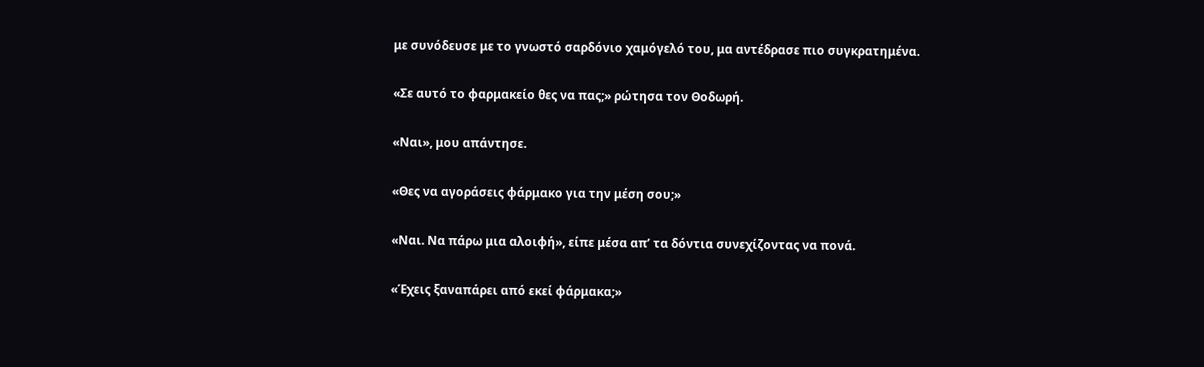με συνόδευσε με το γνωστό σαρδόνιο χαμόγελό του, μα αντέδρασε πιο συγκρατημένα.

«Σε αυτό το φαρμακείο θες να πας;» ρώτησα τον Θοδωρή.

«Ναι», μου απάντησε.

«Θες να αγοράσεις φάρμακο για την μέση σου;»

«Ναι. Να πάρω μια αλοιφή», είπε μέσα απ’ τα δόντια συνεχίζοντας να πονά.

«Έχεις ξαναπάρει από εκεί φάρμακα;»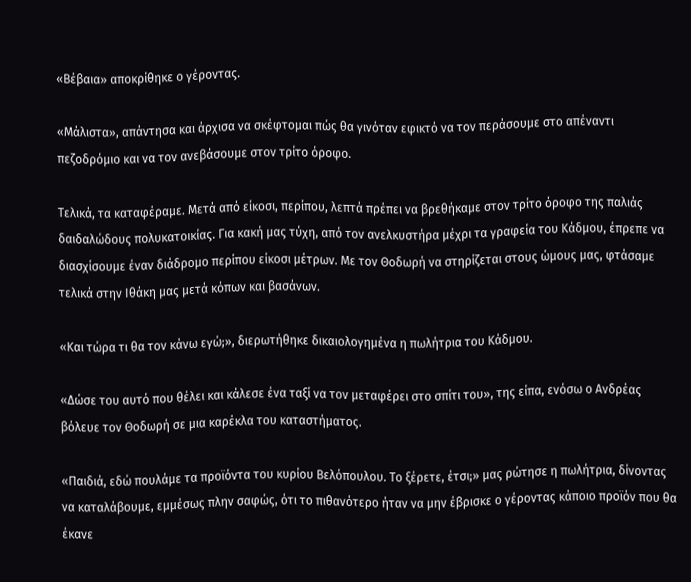«Βέβαια» αποκρίθηκε ο γέροντας.

«Μάλιστα», απάντησα και άρχισα να σκέφτομαι πώς θα γινόταν εφικτό να τον περάσουμε στο απέναντι πεζοδρόμιο και να τον ανεβάσουμε στον τρίτο όροφο.

Τελικά, τα καταφέραμε. Μετά από είκοσι, περίπου, λεπτά πρέπει να βρεθήκαμε στον τρίτο όροφο της παλιάς δαιδαλώδους πολυκατοικίας. Για κακή μας τύχη, από τον ανελκυστήρα μέχρι τα γραφεία του Κάδμου, έπρεπε να διασχίσουμε έναν διάδρομο περίπου είκοσι μέτρων. Με τον Θοδωρή να στηρίζεται στους ώμους μας, φτάσαμε τελικά στην Ιθάκη μας μετά κόπων και βασάνων.

«Και τώρα τι θα τον κάνω εγώ;», διερωτήθηκε δικαιολογημένα η πωλήτρια του Κάδμου.

«Δώσε του αυτό που θέλει και κάλεσε ένα ταξί να τον μεταφέρει στο σπίτι του», της είπα, ενόσω ο Ανδρέας βόλευε τον Θοδωρή σε μια καρέκλα του καταστήματος.

«Παιδιά, εδώ πουλάμε τα προϊόντα του κυρίου Βελόπουλου. Το ξέρετε, έτσι;» μας ρώτησε η πωλήτρια, δίνοντας να καταλάβουμε, εμμέσως πλην σαφώς, ότι το πιθανότερο ήταν να μην έβρισκε ο γέροντας κάποιο προϊόν που θα έκανε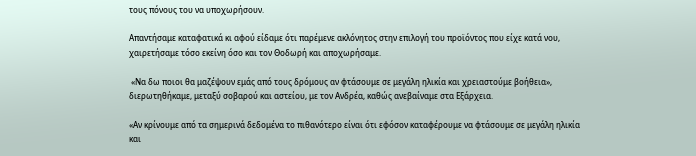τους πόνους του να υποχωρήσουν.

Απαντήσαμε καταφατικά κι αφού είδαμε ότι παρέμενε ακλόνητος στην επιλογή του προϊόντος που είχε κατά νου, χαιρετήσαμε τόσο εκείνη όσο και τον Θοδωρή και αποχωρήσαμε.

 «Να δω ποιοι θα μαζέψουν εμάς από τους δρόμους αν φτάσουμε σε μεγάλη ηλικία και χρειαστούμε βοήθεια», διερωτηθήκαμε, μεταξύ σοβαρού και αστείου, με τον Ανδρέα, καθώς ανεβαίναμε στα Εξάρχεια.

«Αν κρίνουμε από τα σημερινά δεδομένα το πιθανότερο είναι ότι εφόσον καταφέρουμε να φτάσουμε σε μεγάλη ηλικία και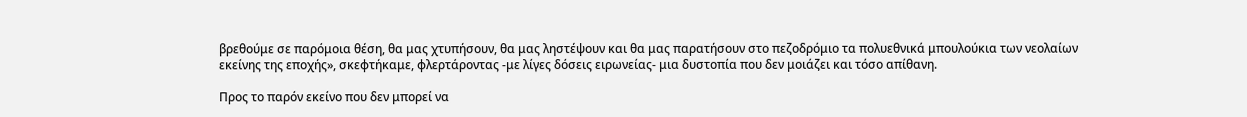βρεθούμε σε παρόμοια θέση, θα μας χτυπήσουν, θα μας ληστέψουν και θα μας παρατήσουν στο πεζοδρόμιο τα πολυεθνικά μπουλούκια των νεολαίων εκείνης της εποχής», σκεφτήκαμε, φλερτάροντας -με λίγες δόσεις ειρωνείας- μια δυστοπία που δεν μοιάζει και τόσο απίθανη.

Προς το παρόν εκείνο που δεν μπορεί να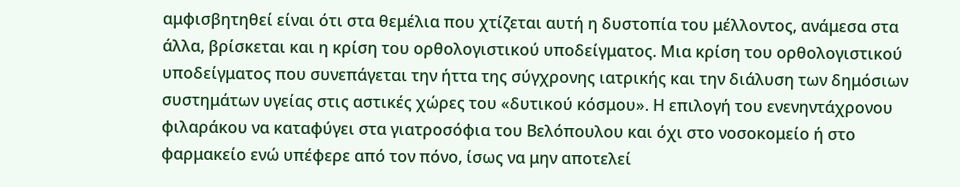αμφισβητηθεί είναι ότι στα θεμέλια που χτίζεται αυτή η δυστοπία του μέλλοντος, ανάμεσα στα άλλα, βρίσκεται και η κρίση του ορθολογιστικού υποδείγματος. Μια κρίση του ορθολογιστικού υποδείγματος που συνεπάγεται την ήττα της σύγχρονης ιατρικής και την διάλυση των δημόσιων συστημάτων υγείας στις αστικές χώρες του «δυτικού κόσμου». Η επιλογή του ενενηντάχρονου φιλαράκου να καταφύγει στα γιατροσόφια του Βελόπουλου και όχι στο νοσοκομείο ή στο φαρμακείο ενώ υπέφερε από τον πόνο, ίσως να μην αποτελεί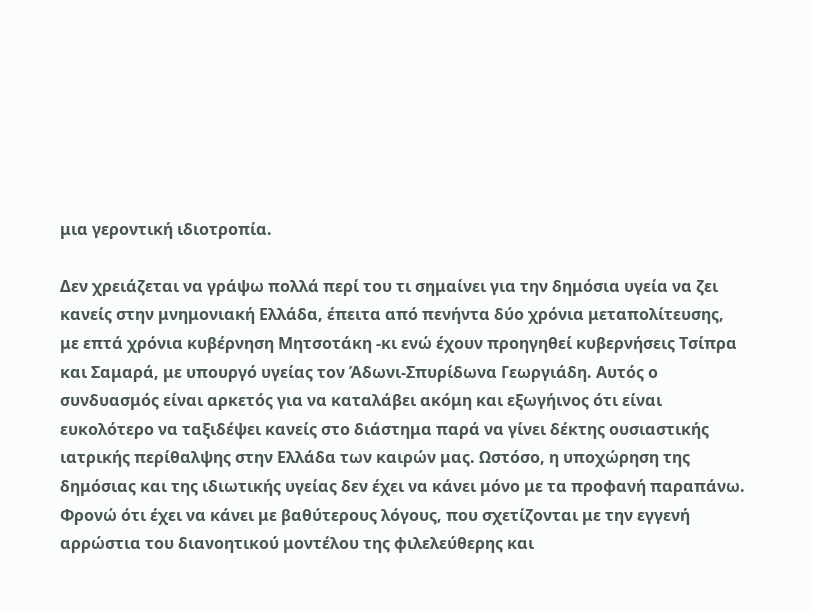μια γεροντική ιδιοτροπία.

Δεν χρειάζεται να γράψω πολλά περί του τι σημαίνει για την δημόσια υγεία να ζει κανείς στην μνημονιακή Ελλάδα, έπειτα από πενήντα δύο χρόνια μεταπολίτευσης, με επτά χρόνια κυβέρνηση Μητσοτάκη -κι ενώ έχουν προηγηθεί κυβερνήσεις Τσίπρα και Σαμαρά, με υπουργό υγείας τον Άδωνι-Σπυρίδωνα Γεωργιάδη. Αυτός ο συνδυασμός είναι αρκετός για να καταλάβει ακόμη και εξωγήινος ότι είναι ευκολότερο να ταξιδέψει κανείς στο διάστημα παρά να γίνει δέκτης ουσιαστικής ιατρικής περίθαλψης στην Ελλάδα των καιρών μας. Ωστόσο, η υποχώρηση της δημόσιας και της ιδιωτικής υγείας δεν έχει να κάνει μόνο με τα προφανή παραπάνω. Φρονώ ότι έχει να κάνει με βαθύτερους λόγους, που σχετίζονται με την εγγενή αρρώστια του διανοητικού μοντέλου της φιλελεύθερης και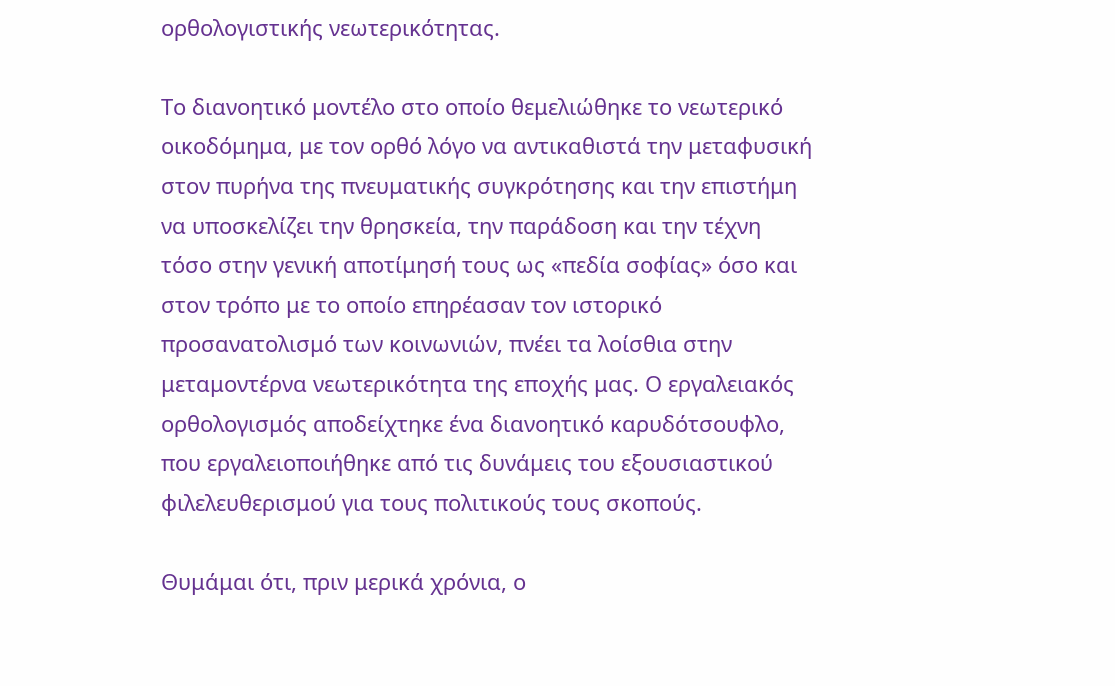ορθολογιστικής νεωτερικότητας.

Το διανοητικό μοντέλο στο οποίο θεμελιώθηκε το νεωτερικό οικοδόμημα, με τον ορθό λόγο να αντικαθιστά την μεταφυσική στον πυρήνα της πνευματικής συγκρότησης και την επιστήμη να υποσκελίζει την θρησκεία, την παράδοση και την τέχνη τόσο στην γενική αποτίμησή τους ως «πεδία σοφίας» όσο και στον τρόπο με το οποίο επηρέασαν τον ιστορικό προσανατολισμό των κοινωνιών, πνέει τα λοίσθια στην μεταμοντέρνα νεωτερικότητα της εποχής μας. Ο εργαλειακός ορθολογισμός αποδείχτηκε ένα διανοητικό καρυδότσουφλο, που εργαλειοποιήθηκε από τις δυνάμεις του εξουσιαστικού φιλελευθερισμού για τους πολιτικούς τους σκοπούς.

Θυμάμαι ότι, πριν μερικά χρόνια, ο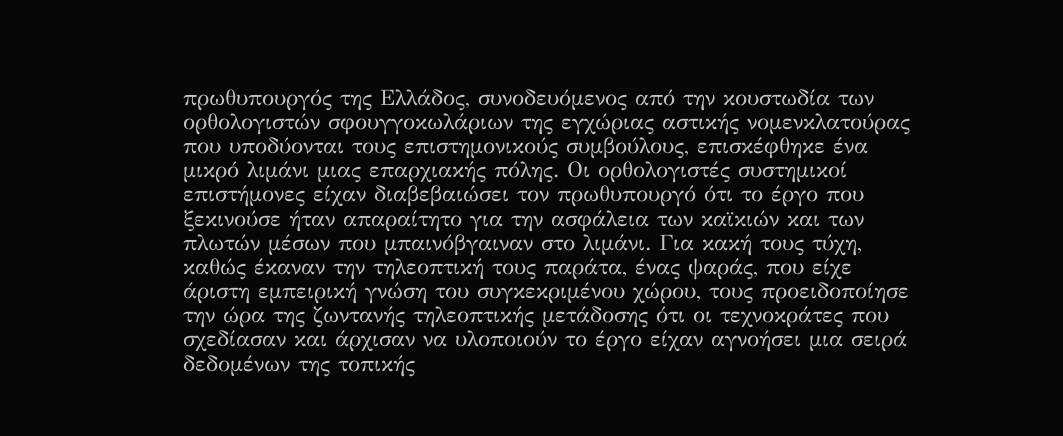πρωθυπουργός της Ελλάδος, συνοδευόμενος από την κουστωδία των ορθολογιστών σφουγγοκωλάριων της εγχώριας αστικής νομενκλατούρας που υποδύονται τους επιστημονικούς συμβούλους, επισκέφθηκε ένα μικρό λιμάνι μιας επαρχιακής πόλης. Οι ορθολογιστές συστημικοί επιστήμονες είχαν διαβεβαιώσει τον πρωθυπουργό ότι το έργο που ξεκινούσε ήταν απαραίτητο για την ασφάλεια των καϊκιών και των πλωτών μέσων που μπαινόβγαιναν στο λιμάνι. Για κακή τους τύχη, καθώς έκαναν την τηλεοπτική τους παράτα, ένας ψαράς, που είχε άριστη εμπειρική γνώση του συγκεκριμένου χώρου, τους προειδοποίησε την ώρα της ζωντανής τηλεοπτικής μετάδοσης ότι οι τεχνοκράτες που σχεδίασαν και άρχισαν να υλοποιούν το έργο είχαν αγνοήσει μια σειρά δεδομένων της τοπικής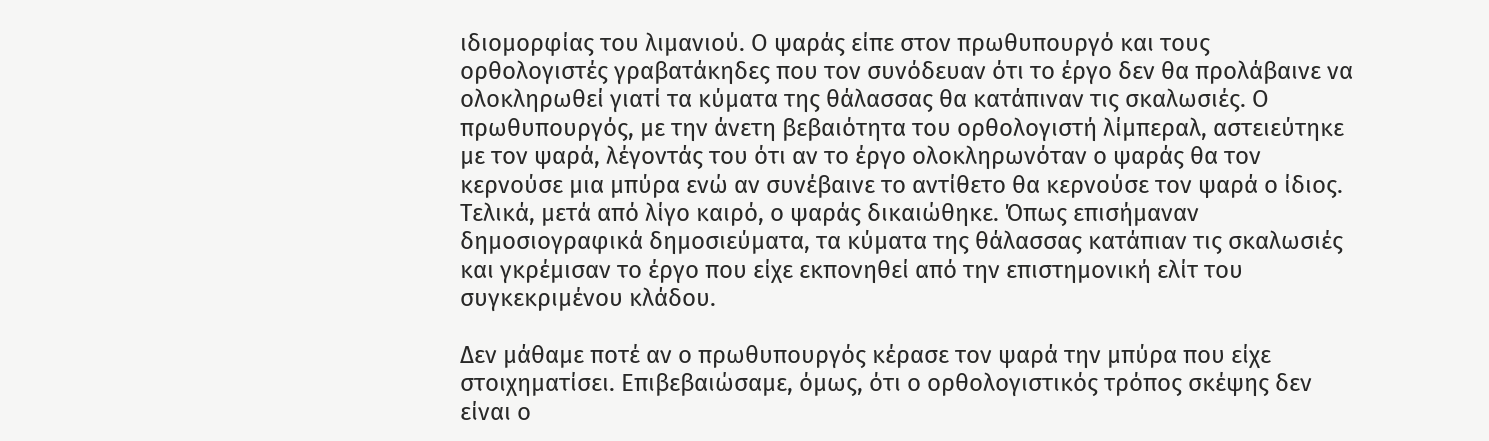ιδιομορφίας του λιμανιού. Ο ψαράς είπε στον πρωθυπουργό και τους ορθολογιστές γραβατάκηδες που τον συνόδευαν ότι το έργο δεν θα προλάβαινε να ολοκληρωθεί γιατί τα κύματα της θάλασσας θα κατάπιναν τις σκαλωσιές. Ο πρωθυπουργός, με την άνετη βεβαιότητα του ορθολογιστή λίμπεραλ, αστειεύτηκε με τον ψαρά, λέγοντάς του ότι αν το έργο ολοκληρωνόταν ο ψαράς θα τον κερνούσε μια μπύρα ενώ αν συνέβαινε το αντίθετο θα κερνούσε τον ψαρά ο ίδιος. Τελικά, μετά από λίγο καιρό, ο ψαράς δικαιώθηκε. Όπως επισήμαναν δημοσιογραφικά δημοσιεύματα, τα κύματα της θάλασσας κατάπιαν τις σκαλωσιές και γκρέμισαν το έργο που είχε εκπονηθεί από την επιστημονική ελίτ του συγκεκριμένου κλάδου.

Δεν μάθαμε ποτέ αν ο πρωθυπουργός κέρασε τον ψαρά την μπύρα που είχε στοιχηματίσει. Επιβεβαιώσαμε, όμως, ότι ο ορθολογιστικός τρόπος σκέψης δεν είναι ο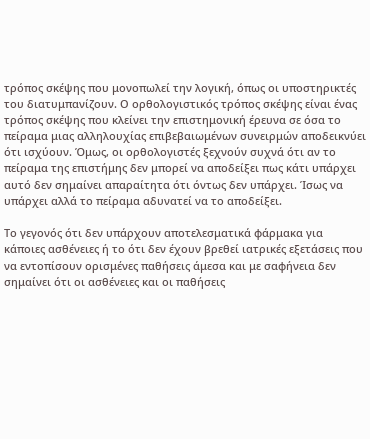τρόπος σκέψης που μονοπωλεί την λογική, όπως οι υποστηρικτές του διατυμπανίζουν. Ο ορθολογιστικός τρόπος σκέψης είναι ένας τρόπος σκέψης που κλείνει την επιστημονική έρευνα σε όσα το πείραμα μιας αλληλουχίας επιβεβαιωμένων συνειρμών αποδεικνύει ότι ισχύουν. Όμως, οι ορθολογιστές ξεχνούν συχνά ότι αν το πείραμα της επιστήμης δεν μπορεί να αποδείξει πως κάτι υπάρχει αυτό δεν σημαίνει απαραίτητα ότι όντως δεν υπάρχει. Ίσως να υπάρχει αλλά το πείραμα αδυνατεί να το αποδείξει.

Το γεγονός ότι δεν υπάρχουν αποτελεσματικά φάρμακα για κάποιες ασθένειες ή το ότι δεν έχουν βρεθεί ιατρικές εξετάσεις που να εντοπίσουν ορισμένες παθήσεις άμεσα και με σαφήνεια δεν σημαίνει ότι οι ασθένειες και οι παθήσεις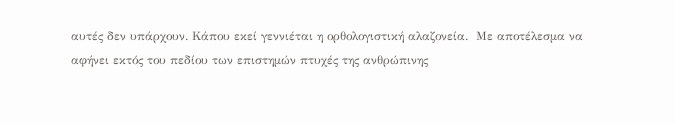αυτές δεν υπάρχουν. Κάπου εκεί γεννιέται η ορθολογιστική αλαζονεία.  Με αποτέλεσμα να αφήνει εκτός του πεδίου των επιστημών πτυχές της ανθρώπινης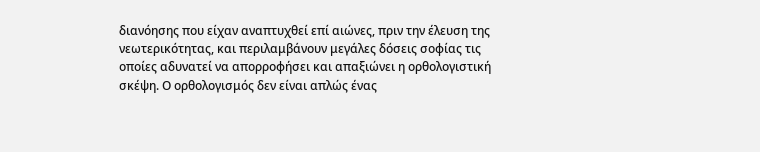διανόησης που είχαν αναπτυχθεί επί αιώνες, πριν την έλευση της νεωτερικότητας, και περιλαμβάνουν μεγάλες δόσεις σοφίας τις οποίες αδυνατεί να απορροφήσει και απαξιώνει η ορθολογιστική σκέψη. Ο ορθολογισμός δεν είναι απλώς ένας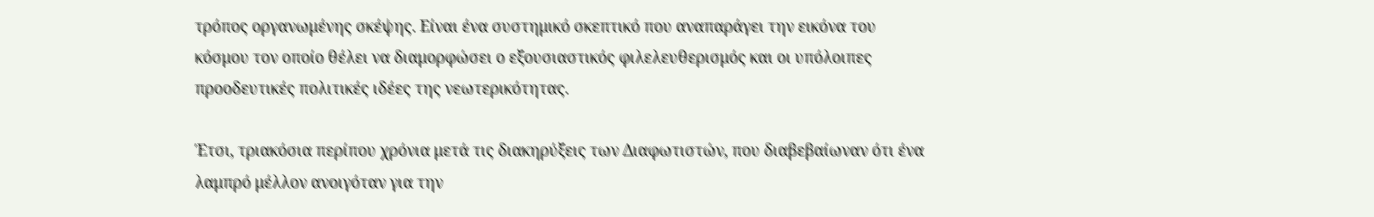τρόπος οργανωμένης σκέψης. Είναι ένα συστημικό σκεπτικό που αναπαράγει την εικόνα του κόσμου τον οποίο θέλει να διαμορφώσει ο εξουσιαστικός φιλελευθερισμός και οι υπόλοιπες προοδευτικές πολιτικές ιδέες της νεωτερικότητας.

Έτσι, τριακόσια περίπου χρόνια μετά τις διακηρύξεις των Διαφωτιστών, που διαβεβαίωναν ότι ένα λαμπρό μέλλον ανοιγόταν για την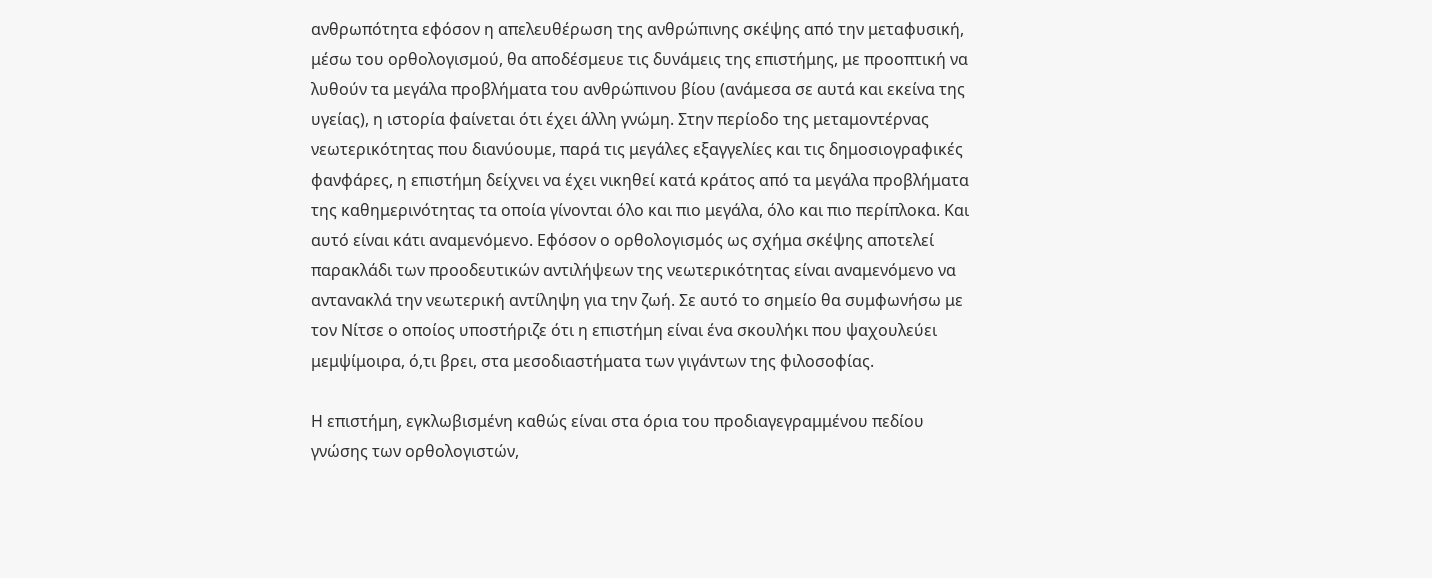ανθρωπότητα εφόσον η απελευθέρωση της ανθρώπινης σκέψης από την μεταφυσική, μέσω του ορθολογισμού, θα αποδέσμευε τις δυνάμεις της επιστήμης, με προοπτική να λυθούν τα μεγάλα προβλήματα του ανθρώπινου βίου (ανάμεσα σε αυτά και εκείνα της υγείας), η ιστορία φαίνεται ότι έχει άλλη γνώμη. Στην περίοδο της μεταμοντέρνας νεωτερικότητας που διανύουμε, παρά τις μεγάλες εξαγγελίες και τις δημοσιογραφικές φανφάρες, η επιστήμη δείχνει να έχει νικηθεί κατά κράτος από τα μεγάλα προβλήματα της καθημερινότητας τα οποία γίνονται όλο και πιο μεγάλα, όλο και πιο περίπλοκα. Και αυτό είναι κάτι αναμενόμενο. Εφόσον ο ορθολογισμός ως σχήμα σκέψης αποτελεί παρακλάδι των προοδευτικών αντιλήψεων της νεωτερικότητας είναι αναμενόμενο να αντανακλά την νεωτερική αντίληψη για την ζωή. Σε αυτό το σημείο θα συμφωνήσω με τον Νίτσε ο οποίος υποστήριζε ότι η επιστήμη είναι ένα σκουλήκι που ψαχουλεύει μεμψίμοιρα, ό,τι βρει, στα μεσοδιαστήματα των γιγάντων της φιλοσοφίας.

Η επιστήμη, εγκλωβισμένη καθώς είναι στα όρια του προδιαγεγραμμένου πεδίου γνώσης των ορθολογιστών,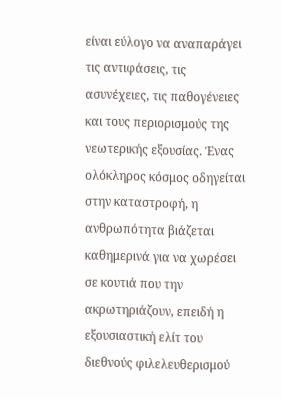είναι εύλογο να αναπαράγει τις αντιφάσεις, τις ασυνέχειες, τις παθογένειες και τους περιορισμούς της νεωτερικής εξουσίας. Ένας ολόκληρος κόσμος οδηγείται στην καταστροφή, η ανθρωπότητα βιάζεται καθημερινά για να χωρέσει σε κουτιά που την ακρωτηριάζουν, επειδή η εξουσιαστική ελίτ του διεθνούς φιλελευθερισμού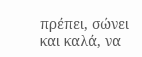πρέπει, σώνει και καλά, να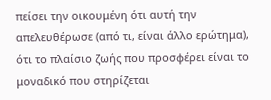πείσει την οικουμένη ότι αυτή την απελευθέρωσε (από τι, είναι άλλο ερώτημα), ότι το πλαίσιο ζωής που προσφέρει είναι το μοναδικό που στηρίζεται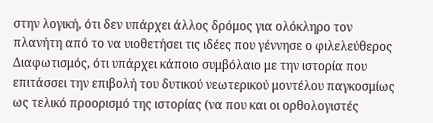στην λογική, ότι δεν υπάρχει άλλος δρόμος για ολόκληρο τον πλανήτη από το να υιοθετήσει τις ιδέες που γέννησε ο φιλελεύθερος Διαφωτισμός, ότι υπάρχει κάποιο συμβόλαιο με την ιστορία που επιτάσσει την επιβολή του δυτικού νεωτερικού μοντέλου παγκοσμίως ως τελικό προορισμό της ιστορίας (να που και οι ορθολογιστές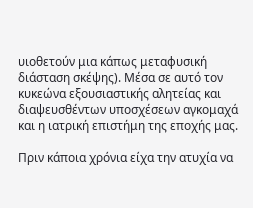υιοθετούν μια κάπως μεταφυσική διάσταση σκέψης). Μέσα σε αυτό τον κυκεώνα εξουσιαστικής αλητείας και διαψευσθέντων υποσχέσεων αγκομαχά και η ιατρική επιστήμη της εποχής μας.

Πριν κάποια χρόνια είχα την ατυχία να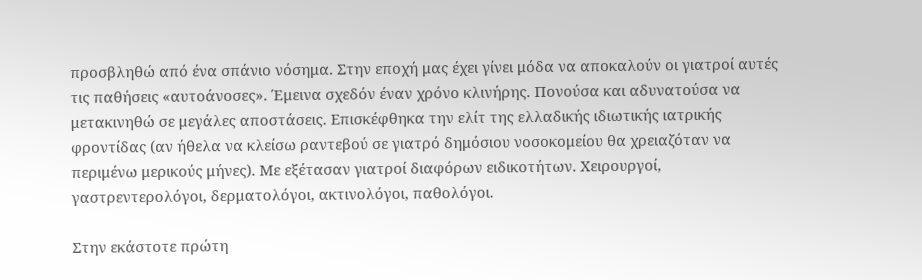προσβληθώ από ένα σπάνιο νόσημα. Στην εποχή μας έχει γίνει μόδα να αποκαλούν οι γιατροί αυτές τις παθήσεις «αυτοάνοσες». Έμεινα σχεδόν έναν χρόνο κλινήρης. Πονούσα και αδυνατούσα να μετακινηθώ σε μεγάλες αποστάσεις. Επισκέφθηκα την ελίτ της ελλαδικής ιδιωτικής ιατρικής φροντίδας (αν ήθελα να κλείσω ραντεβού σε γιατρό δημόσιου νοσοκομείου θα χρειαζόταν να περιμένω μερικούς μήνες). Με εξέτασαν γιατροί διαφόρων ειδικοτήτων. Χειρουργοί, γαστρεντερολόγοι, δερματολόγοι, ακτινολόγοι, παθολόγοι.

Στην εκάστοτε πρώτη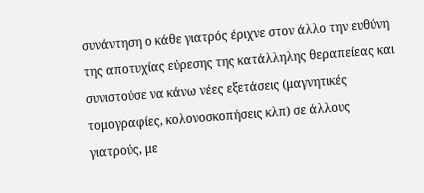συνάντηση ο κάθε γιατρός έριχνε στον άλλο την ευθύνη της αποτυχίας εύρεσης της κατάλληλης θεραπείεας και συνιστούσε να κάνω νέες εξετάσεις (μαγνητικές τομογραφίες, κολονοσκοπήσεις κλπ) σε άλλους γιατρούς, με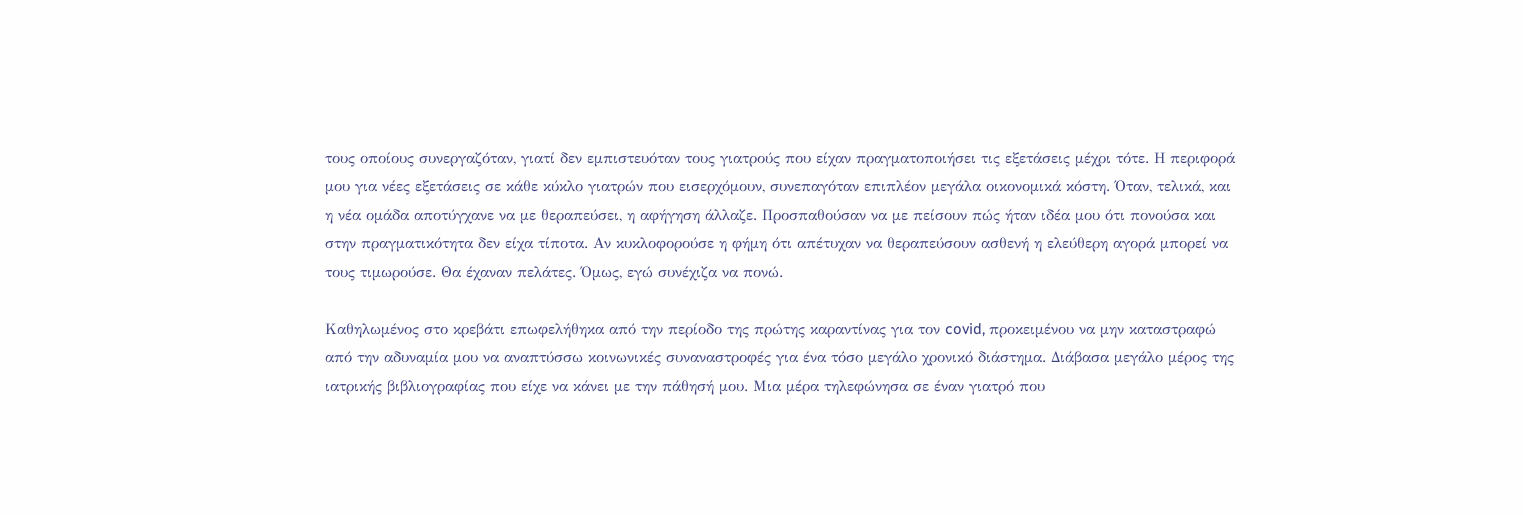τους οποίους συνεργαζόταν, γιατί δεν εμπιστευόταν τους γιατρούς που είχαν πραγματοποιήσει τις εξετάσεις μέχρι τότε. Η περιφορά μου για νέες εξετάσεις σε κάθε κύκλο γιατρών που εισερχόμουν, συνεπαγόταν επιπλέον μεγάλα οικονομικά κόστη. Όταν, τελικά, και η νέα ομάδα αποτύγχανε να με θεραπεύσει, η αφήγηση άλλαζε. Προσπαθούσαν να με πείσουν πώς ήταν ιδέα μου ότι πονούσα και στην πραγματικότητα δεν είχα τίποτα. Αν κυκλοφορούσε η φήμη ότι απέτυχαν να θεραπεύσουν ασθενή η ελεύθερη αγορά μπορεί να τους τιμωρούσε. Θα έχαναν πελάτες. Όμως, εγώ συνέχιζα να πονώ.

Καθηλωμένος στο κρεβάτι επωφελήθηκα από την περίοδο της πρώτης καραντίνας για τον covid, προκειμένου να μην καταστραφώ από την αδυναμία μου να αναπτύσσω κοινωνικές συναναστροφές για ένα τόσο μεγάλο χρονικό διάστημα. Διάβασα μεγάλο μέρος της ιατρικής βιβλιογραφίας που είχε να κάνει με την πάθησή μου. Μια μέρα τηλεφώνησα σε έναν γιατρό που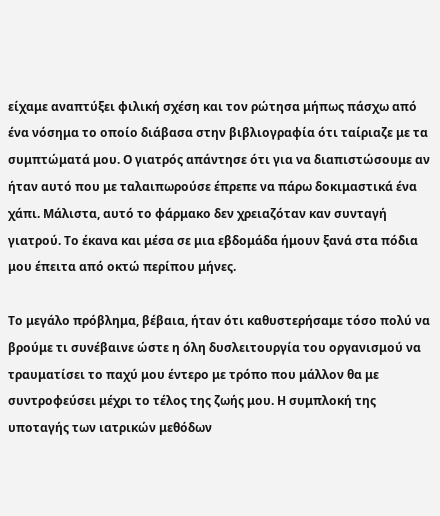είχαμε αναπτύξει φιλική σχέση και τον ρώτησα μήπως πάσχω από ένα νόσημα το οποίο διάβασα στην βιβλιογραφία ότι ταίριαζε με τα συμπτώματά μου. Ο γιατρός απάντησε ότι για να διαπιστώσουμε αν ήταν αυτό που με ταλαιπωρούσε έπρεπε να πάρω δοκιμαστικά ένα χάπι. Μάλιστα, αυτό το φάρμακο δεν χρειαζόταν καν συνταγή γιατρού. Το έκανα και μέσα σε μια εβδομάδα ήμουν ξανά στα πόδια μου έπειτα από οκτώ περίπου μήνες.

Το μεγάλο πρόβλημα, βέβαια, ήταν ότι καθυστερήσαμε τόσο πολύ να βρούμε τι συνέβαινε ώστε η όλη δυσλειτουργία του οργανισμού να τραυματίσει το παχύ μου έντερο με τρόπο που μάλλον θα με συντροφεύσει μέχρι το τέλος της ζωής μου. Η συμπλοκή της υποταγής των ιατρικών μεθόδων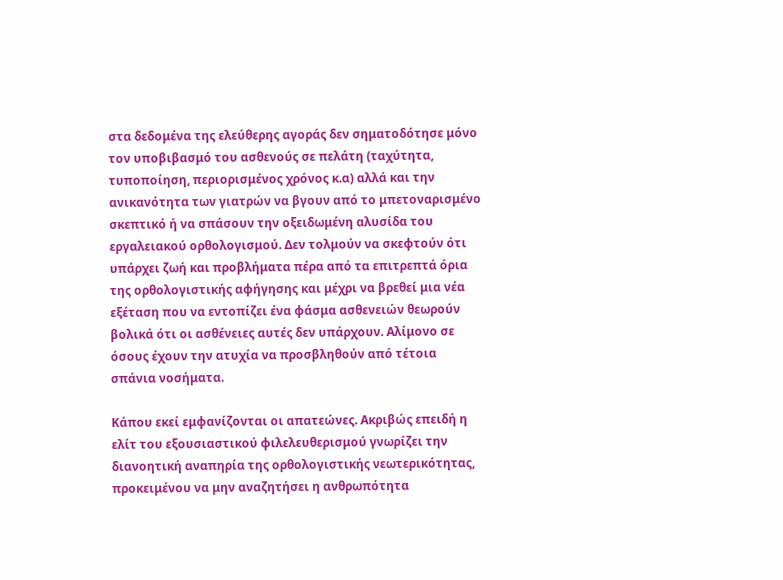στα δεδομένα της ελεύθερης αγοράς δεν σηματοδότησε μόνο τον υποβιβασμό του ασθενούς σε πελάτη (ταχύτητα, τυποποίηση, περιορισμένος χρόνος κ.α) αλλά και την ανικανότητα των γιατρών να βγουν από το μπετοναρισμένο σκεπτικό ή να σπάσουν την οξειδωμένη αλυσίδα του εργαλειακού ορθολογισμού. Δεν τολμούν να σκεφτούν ότι υπάρχει ζωή και προβλήματα πέρα από τα επιτρεπτά όρια της ορθολογιστικής αφήγησης και μέχρι να βρεθεί μια νέα εξέταση που να εντοπίζει ένα φάσμα ασθενειών θεωρούν βολικά ότι οι ασθένειες αυτές δεν υπάρχουν. Αλίμονο σε όσους έχουν την ατυχία να προσβληθούν από τέτοια σπάνια νοσήματα.

Κάπου εκεί εμφανίζονται οι απατεώνες. Ακριβώς επειδή η ελίτ του εξουσιαστικού φιλελευθερισμού γνωρίζει την διανοητική αναπηρία της ορθολογιστικής νεωτερικότητας, προκειμένου να μην αναζητήσει η ανθρωπότητα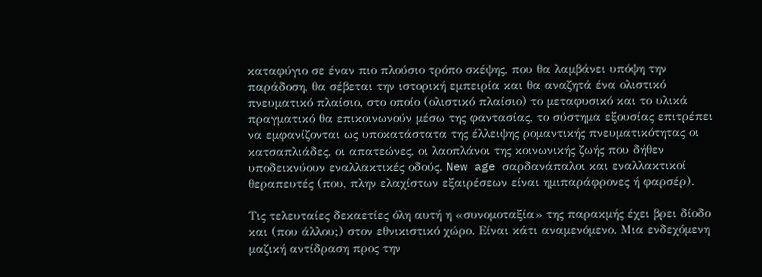καταφύγιο σε έναν πιο πλούσιο τρόπο σκέψης, που θα λαμβάνει υπόψη την παράδοση, θα σέβεται την ιστορική εμπειρία και θα αναζητά ένα ολιστικό πνευματικό πλαίσιο, στο οποίο (ολιστικό πλαίσιο) το μεταφυσικό και το υλικά πραγματικό θα επικοινωνούν μέσω της φαντασίας, το σύστημα εξουσίας επιτρέπει να εμφανίζονται ως υποκατάστατα της έλλειψης ρομαντικής πνευματικότητας οι κατσαπλιάδες, οι απατεώνες, οι λαοπλάνοι της κοινωνικής ζωής που δήθεν υποδεικνύουν εναλλακτικές οδούς. New age σαρδανάπαλοι και εναλλακτικοί θεραπευτές (που, πλην ελαχίστων εξαιρέσεων είναι ημιπαράφρονες ή φαρσέρ).

Τις τελευταίες δεκαετίες όλη αυτή η «συνομοταξία» της παρακμής έχει βρει δίοδο και (που άλλου;) στον εθνικιστικό χώρο. Είναι κάτι αναμενόμενο. Μια ενδεχόμενη μαζική αντίδραση προς την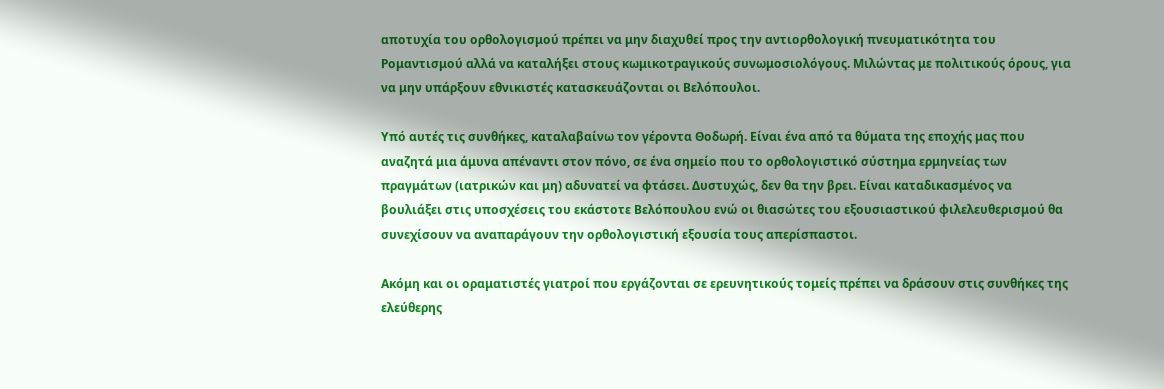αποτυχία του ορθολογισμού πρέπει να μην διαχυθεί προς την αντιορθολογική πνευματικότητα του Ρομαντισμού αλλά να καταλήξει στους κωμικοτραγικούς συνωμοσιολόγους. Μιλώντας με πολιτικούς όρους, για να μην υπάρξουν εθνικιστές κατασκευάζονται οι Βελόπουλοι.

Υπό αυτές τις συνθήκες, καταλαβαίνω τον γέροντα Θοδωρή. Είναι ένα από τα θύματα της εποχής μας που αναζητά μια άμυνα απέναντι στον πόνο, σε ένα σημείο που το ορθολογιστικό σύστημα ερμηνείας των πραγμάτων (ιατρικών και μη) αδυνατεί να φτάσει. Δυστυχώς, δεν θα την βρει. Είναι καταδικασμένος να βουλιάξει στις υποσχέσεις του εκάστοτε Βελόπουλου ενώ οι θιασώτες του εξουσιαστικού φιλελευθερισμού θα συνεχίσουν να αναπαράγουν την ορθολογιστική εξουσία τους απερίσπαστοι.

Ακόμη και οι οραματιστές γιατροί που εργάζονται σε ερευνητικούς τομείς πρέπει να δράσουν στις συνθήκες της ελεύθερης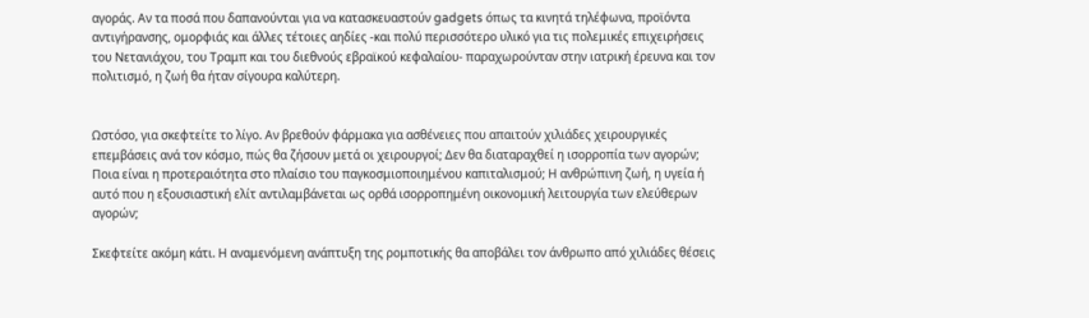αγοράς. Αν τα ποσά που δαπανούνται για να κατασκευαστούν gadgets όπως τα κινητά τηλέφωνα, προϊόντα αντιγήρανσης, ομορφιάς και άλλες τέτοιες αηδίες -και πολύ περισσότερο υλικό για τις πολεμικές επιχειρήσεις του Νετανιάχου, του Τραμπ και του διεθνούς εβραϊκού κεφαλαίου- παραχωρούνταν στην ιατρική έρευνα και τον πολιτισμό, η ζωή θα ήταν σίγουρα καλύτερη.


Ωστόσο, για σκεφτείτε το λίγο. Αν βρεθούν φάρμακα για ασθένειες που απαιτούν χιλιάδες χειρουργικές επεμβάσεις ανά τον κόσμο, πώς θα ζήσουν μετά οι χειρουργοί; Δεν θα διαταραχθεί η ισορροπία των αγορών; Ποια είναι η προτεραιότητα στο πλαίσιο του παγκοσμιοποιημένου καπιταλισμού; Η ανθρώπινη ζωή, η υγεία ή αυτό που η εξουσιαστική ελίτ αντιλαμβάνεται ως ορθά ισορροπημένη οικονομική λειτουργία των ελεύθερων αγορών;

Σκεφτείτε ακόμη κάτι. Η αναμενόμενη ανάπτυξη της ρομποτικής θα αποβάλει τον άνθρωπο από χιλιάδες θέσεις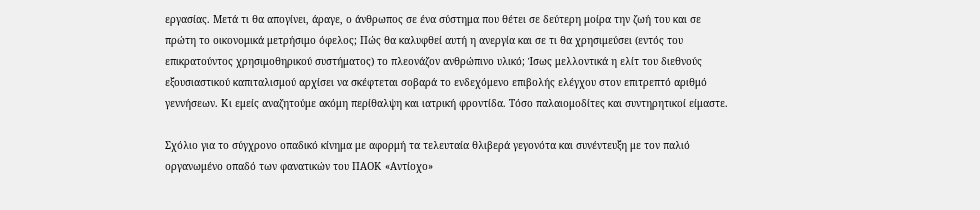εργασίας. Μετά τι θα απογίνει, άραγε, ο άνθρωπος σε ένα σύστημα που θέτει σε δεύτερη μοίρα την ζωή του και σε πρώτη το οικονομικά μετρήσιμο όφελος; Πώς θα καλυφθεί αυτή η ανεργία και σε τι θα χρησιμεύσει (εντός του επικρατούντος χρησιμοθηρικού συστήματος) το πλεονάζον ανθρώπινο υλικό; Ίσως μελλοντικά η ελίτ του διεθνούς εξουσιαστικού καπιταλισμού αρχίσει να σκέφτεται σοβαρά το ενδεχόμενο επιβολής ελέγχου στον επιτρεπτό αριθμό γεννήσεων. Κι εμείς αναζητούμε ακόμη περίθαλψη και ιατρική φροντίδα. Τόσο παλαιομοδίτες και συντηρητικοί είμαστε.

Σχόλιο για το σύγχρονο οπαδικό κίνημα με αφορμή τα τελευταία θλιβερά γεγονότα και συνέντευξη με τον παλιό οργανωμένο οπαδό των φανατικών του ΠΑΟΚ «Αντίοχο»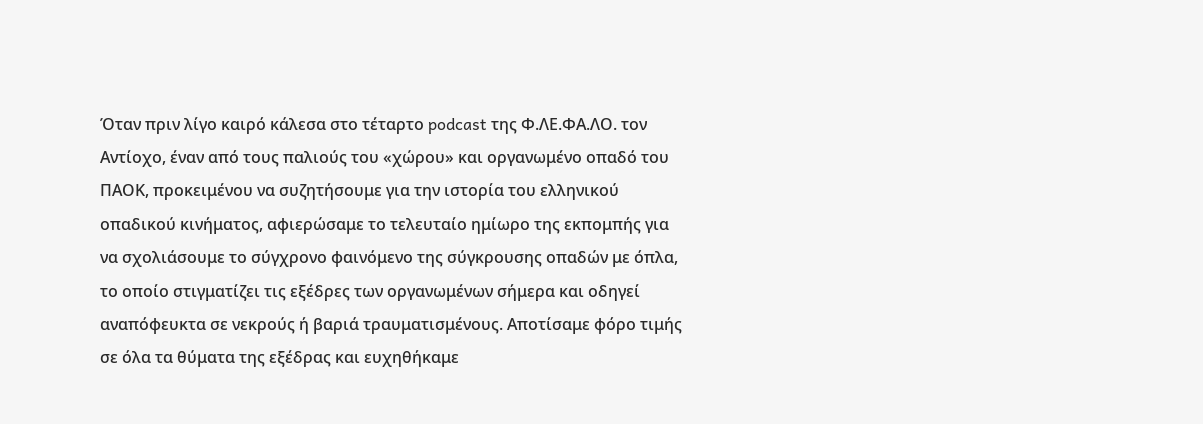Όταν πριν λίγο καιρό κάλεσα στο τέταρτο podcast της Φ.ΛΕ.ΦΑ.ΛΟ. τον Αντίοχο, έναν από τους παλιούς του «χώρου» και οργανωμένο οπαδό του ΠΑΟΚ, προκειμένου να συζητήσουμε για την ιστορία του ελληνικού οπαδικού κινήματος, αφιερώσαμε το τελευταίο ημίωρο της εκπομπής για να σχολιάσουμε το σύγχρονο φαινόμενο της σύγκρουσης οπαδών με όπλα, το οποίο στιγματίζει τις εξέδρες των οργανωμένων σήμερα και οδηγεί αναπόφευκτα σε νεκρούς ή βαριά τραυματισμένους. Αποτίσαμε φόρο τιμής σε όλα τα θύματα της εξέδρας και ευχηθήκαμε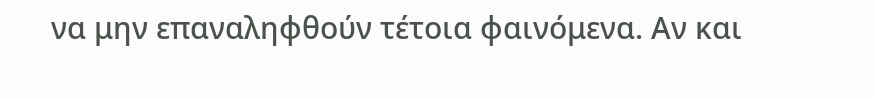να μην επαναληφθούν τέτοια φαινόμενα. Αν και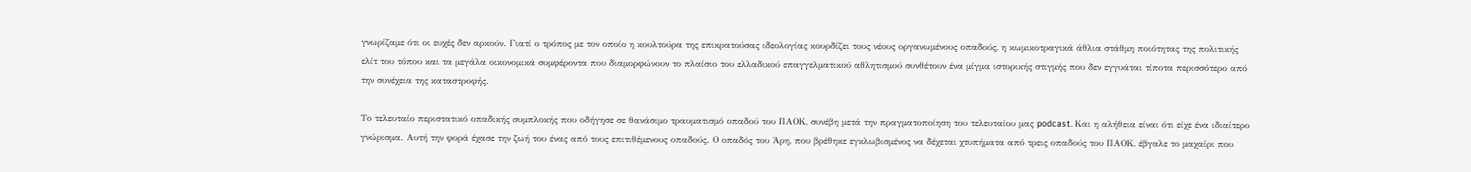γνωρίζαμε ότι οι ευχές δεν αρκούν. Γιατί ο τρόπος με τον οποίο η κουλτούρα της επικρατούσας ιδεολογίας κουρδίζει τους νέους οργανωμένους οπαδούς, η κωμικοτραγικά άθλια στάθμη ποιότητας της πολιτικής ελίτ του τόπου και τα μεγάλα οικονομικά συμφέροντα που διαμορφώνουν το πλαίσιο του ελλαδικού επαγγελματικού αθλητισμού συνθέτουν ένα μίγμα ιστορικής στιγμής που δεν εγγυάται τίποτα περισσότερο από την συνέχεια της καταστροφής.

Το τελευταίο περιστατικό οπαδικής συμπλοκής που οδήγησε σε θανάσιμο τραυματισμό οπαδού του ΠΑΟΚ, συνέβη μετά την πραγματοποίηση του τελευταίου μας podcast. Και η αλήθεια είναι ότι είχε ένα ιδιαίτερο γνώρισμα. Αυτή την φορά έχασε την ζωή του ένας από τους επιτιθέμενους οπαδούς. Ο οπαδός του Άρη, που βρέθηκε εγκλωβισμένος να δέχεται χτυπήματα από τρεις οπαδούς του ΠΑΟΚ, έβγαλε το μαχαίρι που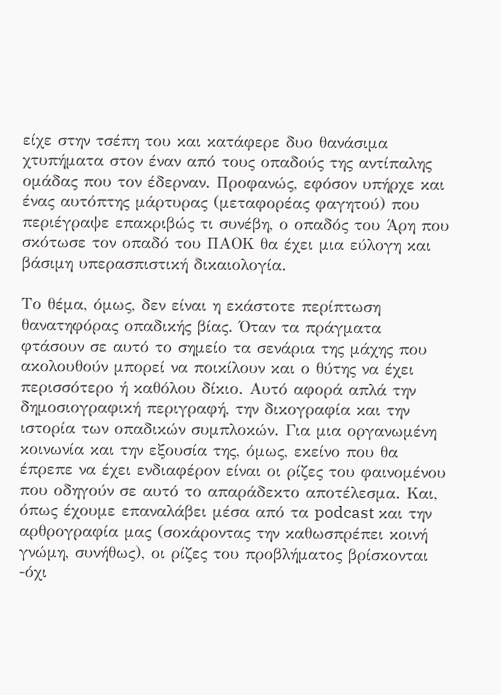είχε στην τσέπη του και κατάφερε δυο θανάσιμα χτυπήματα στον έναν από τους οπαδούς της αντίπαλης ομάδας που τον έδερναν. Προφανώς, εφόσον υπήρχε και ένας αυτόπτης μάρτυρας (μεταφορέας φαγητού) που περιέγραψε επακριβώς τι συνέβη, ο οπαδός του Άρη που σκότωσε τον οπαδό του ΠΑΟΚ θα έχει μια εύλογη και βάσιμη υπερασπιστική δικαιολογία.

Το θέμα, όμως, δεν είναι η εκάστοτε περίπτωση θανατηφόρας οπαδικής βίας. Όταν τα πράγματα φτάσουν σε αυτό το σημείο τα σενάρια της μάχης που ακολουθούν μπορεί να ποικίλουν και ο θύτης να έχει περισσότερο ή καθόλου δίκιο. Αυτό αφορά απλά την δημοσιογραφική περιγραφή, την δικογραφία και την ιστορία των οπαδικών συμπλοκών. Για μια οργανωμένη κοινωνία και την εξουσία της, όμως, εκείνο που θα έπρεπε να έχει ενδιαφέρον είναι οι ρίζες του φαινομένου που οδηγούν σε αυτό το απαράδεκτο αποτέλεσμα. Και, όπως έχουμε επαναλάβει μέσα από τα podcast και την αρθρογραφία μας (σοκάροντας την καθωσπρέπει κοινή γνώμη, συνήθως), οι ρίζες του προβλήματος βρίσκονται -όχι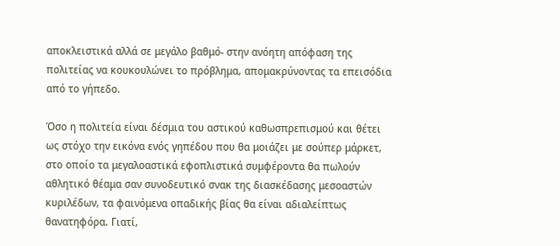αποκλειστικά αλλά σε μεγάλο βαθμό- στην ανόητη απόφαση της πολιτείας να κουκουλώνει το πρόβλημα, απομακρύνοντας τα επεισόδια από το γήπεδο.

Όσο η πολιτεία είναι δέσμια του αστικού καθωσπρεπισμού και θέτει ως στόχο την εικόνα ενός γηπέδου που θα μοιάζει με σούπερ μάρκετ, στο οποίο τα μεγαλοαστικά εφοπλιστικά συμφέροντα θα πωλούν αθλητικό θέαμα σαν συνοδευτικό σνακ της διασκέδασης μεσοαστών κυριλέδων, τα φαινόμενα οπαδικής βίας θα είναι αδιαλείπτως θανατηφόρα. Γιατί,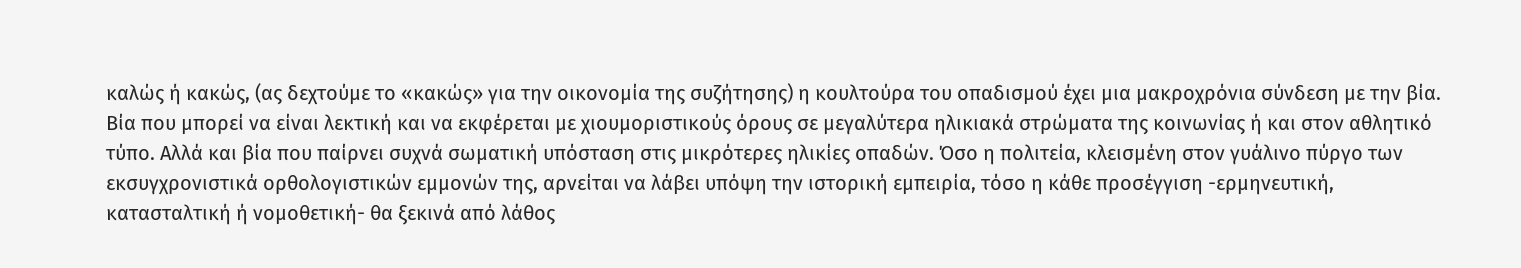καλώς ή κακώς, (ας δεχτούμε το «κακώς» για την οικονομία της συζήτησης) η κουλτούρα του οπαδισμού έχει μια μακροχρόνια σύνδεση με την βία. Βία που μπορεί να είναι λεκτική και να εκφέρεται με χιουμοριστικούς όρους σε μεγαλύτερα ηλικιακά στρώματα της κοινωνίας ή και στον αθλητικό τύπο. Αλλά και βία που παίρνει συχνά σωματική υπόσταση στις μικρότερες ηλικίες οπαδών. Όσο η πολιτεία, κλεισμένη στον γυάλινο πύργο των εκσυγχρονιστικά ορθολογιστικών εμμονών της, αρνείται να λάβει υπόψη την ιστορική εμπειρία, τόσο η κάθε προσέγγιση -ερμηνευτική, κατασταλτική ή νομοθετική- θα ξεκινά από λάθος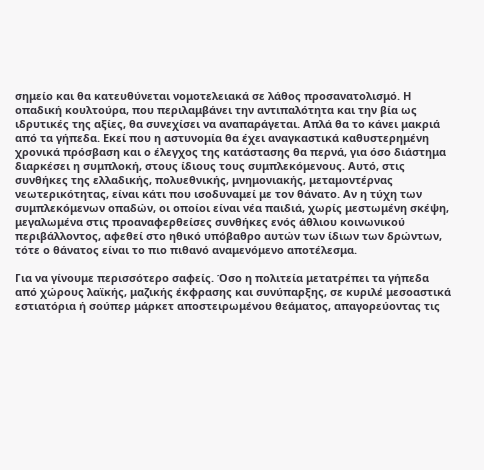σημείο και θα κατευθύνεται νομοτελειακά σε λάθος προσανατολισμό. Η οπαδική κουλτούρα, που περιλαμβάνει την αντιπαλότητα και την βία ως ιδρυτικές της αξίες, θα συνεχίσει να αναπαράγεται. Απλά θα το κάνει μακριά από τα γήπεδα. Εκεί που η αστυνομία θα έχει αναγκαστικά καθυστερημένη χρονικά πρόσβαση και ο έλεγχος της κατάστασης θα περνά, για όσο διάστημα διαρκέσει η συμπλοκή, στους ίδιους τους συμπλεκόμενους. Αυτό, στις συνθήκες της ελλαδικής, πολυεθνικής, μνημονιακής, μεταμοντέρνας νεωτερικότητας, είναι κάτι που ισοδυναμεί με τον θάνατο. Αν η τύχη των συμπλεκόμενων οπαδών, οι οποίοι είναι νέα παιδιά, χωρίς μεστωμένη σκέψη, μεγαλωμένα στις προαναφερθείσες συνθήκες ενός άθλιου κοινωνικού περιβάλλοντος, αφεθεί στο ηθικό υπόβαθρο αυτών των ίδιων των δρώντων, τότε ο θάνατος είναι το πιο πιθανό αναμενόμενο αποτέλεσμα.

Για να γίνουμε περισσότερο σαφείς. Όσο η πολιτεία μετατρέπει τα γήπεδα από χώρους λαϊκής, μαζικής έκφρασης και συνύπαρξης, σε κυριλέ μεσοαστικά εστιατόρια ή σούπερ μάρκετ αποστειρωμένου θεάματος, απαγορεύοντας τις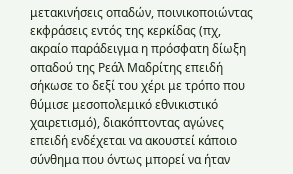μετακινήσεις οπαδών, ποινικοποιώντας εκφράσεις εντός της κερκίδας (πχ, ακραίο παράδειγμα η πρόσφατη δίωξη οπαδού της Ρεάλ Μαδρίτης επειδή σήκωσε το δεξί του χέρι με τρόπο που θύμισε μεσοπολεμικό εθνικιστικό χαιρετισμό), διακόπτοντας αγώνες επειδή ενδέχεται να ακουστεί κάποιο σύνθημα που όντως μπορεί να ήταν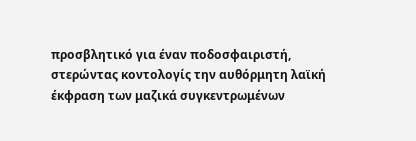προσβλητικό για έναν ποδοσφαιριστή, στερώντας κοντολογίς την αυθόρμητη λαϊκή έκφραση των μαζικά συγκεντρωμένων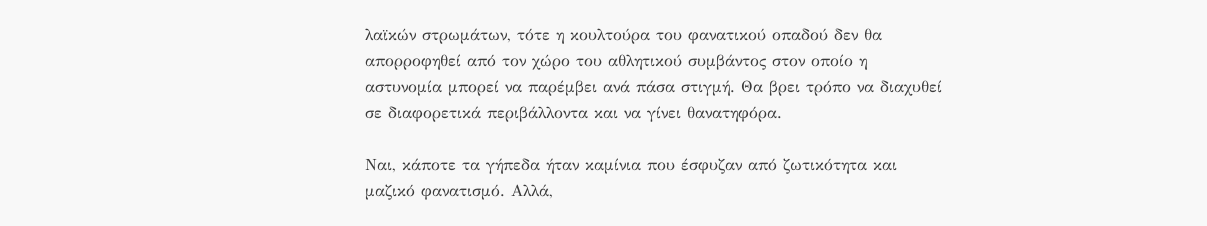λαϊκών στρωμάτων, τότε η κουλτούρα του φανατικού οπαδού δεν θα απορροφηθεί από τον χώρο του αθλητικού συμβάντος στον οποίο η αστυνομία μπορεί να παρέμβει ανά πάσα στιγμή. Θα βρει τρόπο να διαχυθεί σε διαφορετικά περιβάλλοντα και να γίνει θανατηφόρα.

Ναι, κάποτε τα γήπεδα ήταν καμίνια που έσφυζαν από ζωτικότητα και μαζικό φανατισμό. Αλλά,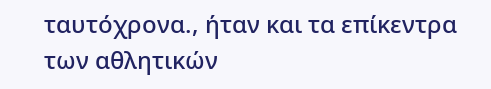ταυτόχρονα., ήταν και τα επίκεντρα των αθλητικών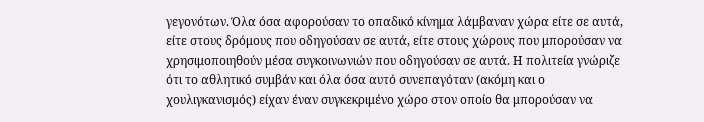γεγονότων. Όλα όσα αφορούσαν το οπαδικό κίνημα λάμβαναν χώρα είτε σε αυτά, είτε στους δρόμους που οδηγούσαν σε αυτά, είτε στους χώρους που μπορούσαν να χρησιμοποιηθούν μέσα συγκοινωνιών που οδηγούσαν σε αυτά. Η πολιτεία γνώριζε ότι το αθλητικό συμβάν και όλα όσα αυτό συνεπαγόταν (ακόμη και ο χουλιγκανισμός) είχαν έναν συγκεκριμένο χώρο στον οποίο θα μπορούσαν να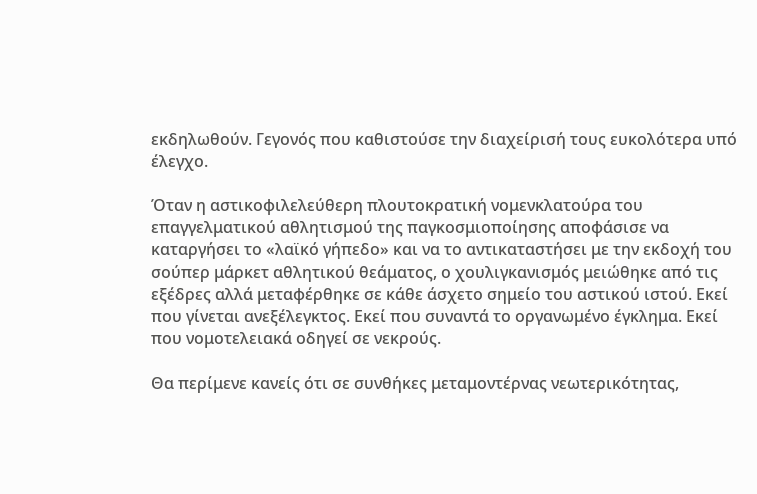εκδηλωθούν. Γεγονός που καθιστούσε την διαχείρισή τους ευκολότερα υπό έλεγχο.

Όταν η αστικοφιλελεύθερη πλουτοκρατική νομενκλατούρα του επαγγελματικού αθλητισμού της παγκοσμιοποίησης αποφάσισε να καταργήσει το «λαϊκό γήπεδο» και να το αντικαταστήσει με την εκδοχή του σούπερ μάρκετ αθλητικού θεάματος, ο χουλιγκανισμός μειώθηκε από τις εξέδρες αλλά μεταφέρθηκε σε κάθε άσχετο σημείο του αστικού ιστού. Εκεί που γίνεται ανεξέλεγκτος. Εκεί που συναντά το οργανωμένο έγκλημα. Εκεί που νομοτελειακά οδηγεί σε νεκρούς.

Θα περίμενε κανείς ότι σε συνθήκες μεταμοντέρνας νεωτερικότητας,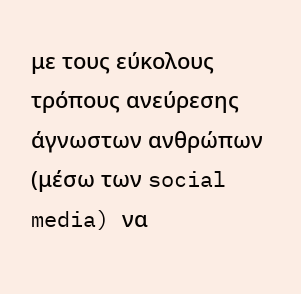με τους εύκολους τρόπους ανεύρεσης άγνωστων ανθρώπων (μέσω των social media) να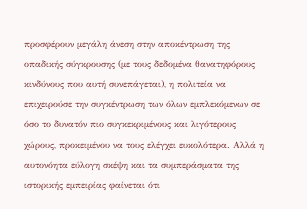προσφέρουν μεγάλη άνεση στην αποκέντρωση της οπαδικής σύγκρουσης (με τους δεδομένα θανατηφόρους κινδύνους που αυτή συνεπάγεται), η πολιτεία να επιχειρούσε την συγκέντρωση των όλων εμπλεκόμενων σε όσο το δυνατόν πιο συγκεκριμένους και λιγότερους χώρους, προκειμένου να τους ελέγχει ευκολότερα. Αλλά η αυτονόητα εύλογη σκέψη και τα συμπεράσματα της ιστορικής εμπειρίας φαίνεται ότι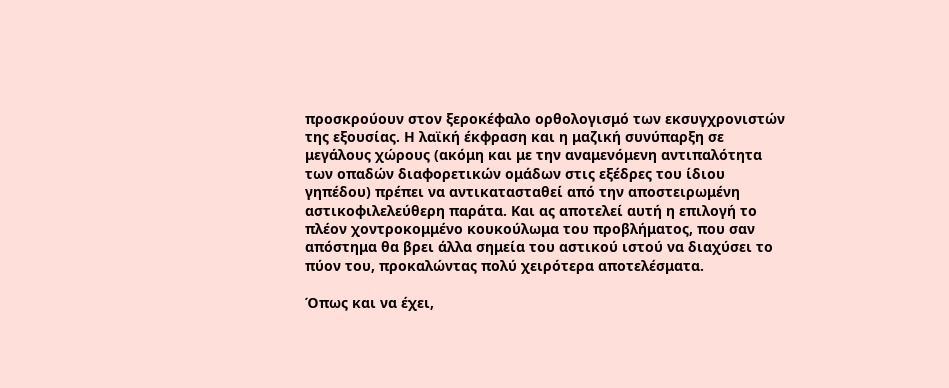προσκρούουν στον ξεροκέφαλο ορθολογισμό των εκσυγχρονιστών της εξουσίας. Η λαϊκή έκφραση και η μαζική συνύπαρξη σε μεγάλους χώρους (ακόμη και με την αναμενόμενη αντιπαλότητα των οπαδών διαφορετικών ομάδων στις εξέδρες του ίδιου γηπέδου) πρέπει να αντικατασταθεί από την αποστειρωμένη αστικοφιλελεύθερη παράτα. Και ας αποτελεί αυτή η επιλογή το πλέον χοντροκομμένο κουκούλωμα του προβλήματος, που σαν απόστημα θα βρει άλλα σημεία του αστικού ιστού να διαχύσει το πύον του, προκαλώντας πολύ χειρότερα αποτελέσματα.

Όπως και να έχει,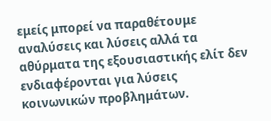εμείς μπορεί να παραθέτουμε αναλύσεις και λύσεις αλλά τα αθύρματα της εξουσιαστικής ελίτ δεν ενδιαφέρονται για λύσεις κοινωνικών προβλημάτων.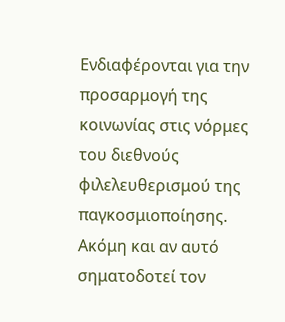Ενδιαφέρονται για την προσαρμογή της κοινωνίας στις νόρμες του διεθνούς φιλελευθερισμού της παγκοσμιοποίησης. Ακόμη και αν αυτό σηματοδοτεί τον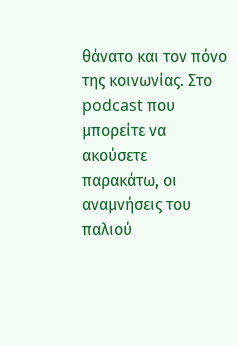θάνατο και τον πόνο της κοινωνίας. Στο podcast που μπορείτε να ακούσετε παρακάτω, οι αναμνήσεις του παλιού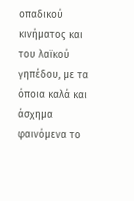οπαδικού κινήματος και του λαϊκού γηπέδου, με τα όποια καλά και άσχημα φαινόμενα το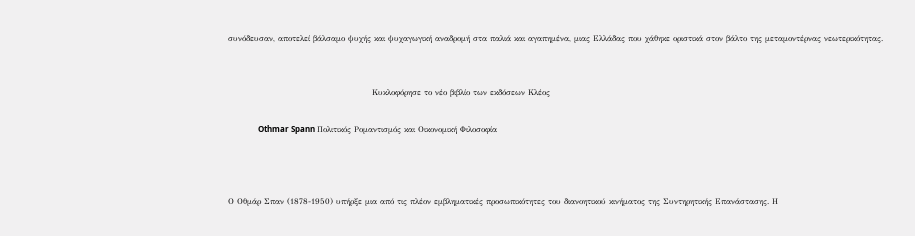συνόδευσαν, αποτελεί βάλσαμο ψυχής και ψυχαγωγική αναδρομή στα παλιά και αγαπημένα, μιας Ελλάδας που χάθηκε οριστικά στον βάλτο της μεταμοντέρνας νεωτερικότητας.


                                                Κυκλοφόρησε το νέο βιβλίο των εκδόσεων Κλέος

               Othmar Spann Πολιτικός Ρομαντισμός και Οικονομική Φιλοσοφία



Ο Οθμάρ Σπαν (1878-1950) υπήρξε μια από τις πλέον εμβληματικές προσωπικότητες του διανοητικού κινήματος της Συντηρητικής Επανάστασης. Η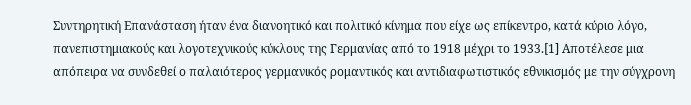Συντηρητική Επανάσταση ήταν ένα διανοητικό και πολιτικό κίνημα που είχε ως επίκεντρο, κατά κύριο λόγο, πανεπιστημιακούς και λογοτεχνικούς κύκλους της Γερμανίας από το 1918 μέχρι το 1933.[1] Αποτέλεσε μια απόπειρα να συνδεθεί ο παλαιότερος γερμανικός ρομαντικός και αντιδιαφωτιστικός εθνικισμός με την σύγχρονη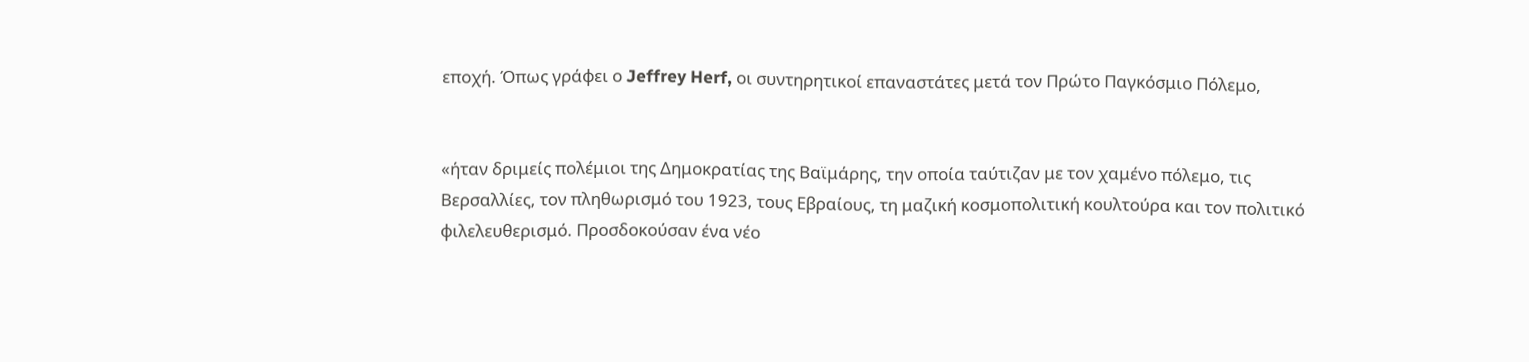εποχή. Όπως γράφει ο Jeffrey Herf, οι συντηρητικοί επαναστάτες μετά τον Πρώτο Παγκόσμιο Πόλεμο,


«ήταν δριμείς πολέμιοι της Δημοκρατίας της Βαϊμάρης, την οποία ταύτιζαν με τον χαμένο πόλεμο, τις Βερσαλλίες, τον πληθωρισμό του 1923, τους Εβραίους, τη μαζική κοσμοπολιτική κουλτούρα και τον πολιτικό φιλελευθερισμό. Προσδοκούσαν ένα νέο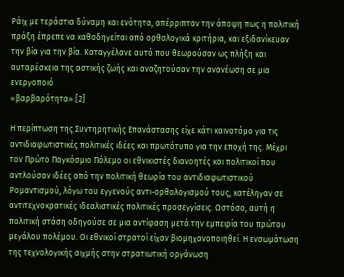Ράιχ με τεράστια δύναμη και ενότητα, απέρριπταν την άποψη πως η πολιτική πράξη έπρεπε να καθοδηγείται από ορθολογικά κριτήρια, και εξιδανίκευαν την βία για την βία. Καταγγέλανε αυτό που θεωρούσαν ως πλήξη και αυταρέσκεια της αστικής ζωής και αναζητούσαν την ανανέωση σε μια ενεργοποιό
«βαρβαρότητα».[2]

Η περίπτωση της Συντηρητικής Επανάστασης είχε κάτι καινοτόμο για τις αντιδιαφωτιστικές πολιτικές ιδέες και πρωτότυπο για την εποχή της. Μέχρι τον Πρώτο Παγκόσμιο Πόλεμο οι εθνικιστές διανοητές και πολιτικοί που αντλούσαν ιδέες από την πολιτική θεωρία του αντιδιαφωτιστικού Ρομαντισμού, λόγω του εγγενούς αντι-ορθολογισμού τους, κατέληγαν σε αντιτεχνοκρατικές ιδεαλιστικές πολιτικές προσεγγίσεις. Ωστόσο, αυτή η πολιτική στάση οδηγούσε σε μια αντίφαση μετά την εμπειρία του πρώτου μεγάλου πολέμου. Οι εθνικοί στρατοί είχαν βιομηχανοποιηθεί. Η ενσωμάτωση της τεχνολογικής αιχμής στην στρατιωτική οργάνωση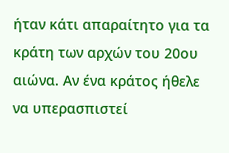ήταν κάτι απαραίτητο για τα κράτη των αρχών του 20ου αιώνα. Αν ένα κράτος ήθελε να υπερασπιστεί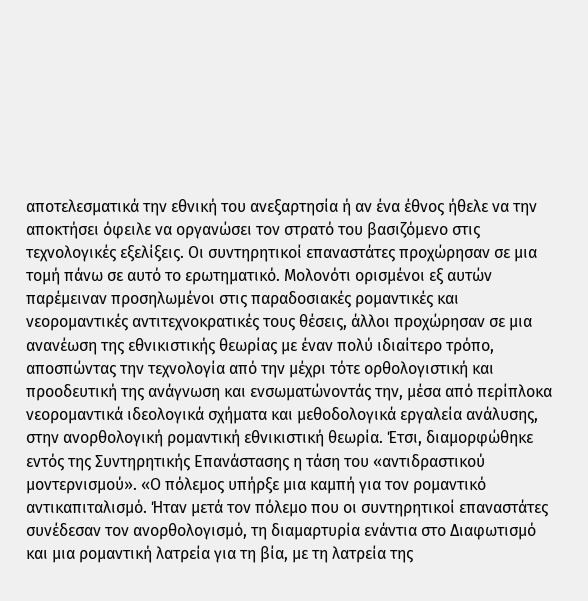αποτελεσματικά την εθνική του ανεξαρτησία ή αν ένα έθνος ήθελε να την αποκτήσει όφειλε να οργανώσει τον στρατό του βασιζόμενο στις τεχνολογικές εξελίξεις. Οι συντηρητικοί επαναστάτες προχώρησαν σε μια τομή πάνω σε αυτό το ερωτηματικό. Μολονότι ορισμένοι εξ αυτών παρέμειναν προσηλωμένοι στις παραδοσιακές ρομαντικές και νεορομαντικές αντιτεχνοκρατικές τους θέσεις, άλλοι προχώρησαν σε μια ανανέωση της εθνικιστικής θεωρίας με έναν πολύ ιδιαίτερο τρόπο, αποσπώντας την τεχνολογία από την μέχρι τότε ορθολογιστική και προοδευτική της ανάγνωση και ενσωματώνοντάς την, μέσα από περίπλοκα νεορομαντικά ιδεολογικά σχήματα και μεθοδολογικά εργαλεία ανάλυσης, στην ανορθολογική ρομαντική εθνικιστική θεωρία. Έτσι, διαμορφώθηκε εντός της Συντηρητικής Επανάστασης η τάση του «αντιδραστικού μοντερνισμού». «Ο πόλεμος υπήρξε μια καμπή για τον ρομαντικό αντικαπιταλισμό. Ήταν μετά τον πόλεμο που οι συντηρητικοί επαναστάτες συνέδεσαν τον ανορθολογισμό, τη διαμαρτυρία ενάντια στο Διαφωτισμό και μια ρομαντική λατρεία για τη βία, με τη λατρεία της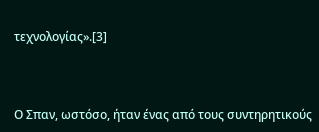τεχνολογίας».[3]



Ο Σπαν, ωστόσο, ήταν ένας από τους συντηρητικούς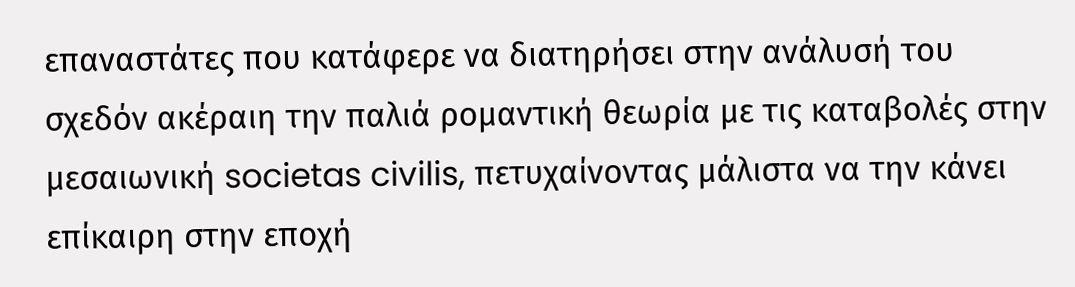επαναστάτες που κατάφερε να διατηρήσει στην ανάλυσή του σχεδόν ακέραιη την παλιά ρομαντική θεωρία με τις καταβολές στην μεσαιωνική societas civilis, πετυχαίνοντας μάλιστα να την κάνει επίκαιρη στην εποχή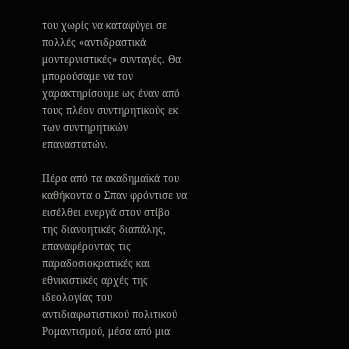του χωρίς να καταφύγει σε πολλές «αντιδραστικά μοντερνιστικές» συνταγές. Θα μπορούσαμε να τον χαρακτηρίσουμε ως έναν από τους πλέον συντηρητικούς εκ των συντηρητικών επαναστατών.

Πέρα από τα ακαδημαϊκά του καθήκοντα ο Σπαν φρόντισε να εισέλθει ενεργά στον στίβο της διανοητικές διαπάλης, επαναφέροντας τις παραδοσιοκρατικές και εθνικιστικές αρχές της ιδεολογίας του αντιδιαφωτιστικού πολιτικού Ρομαντισμού, μέσα από μια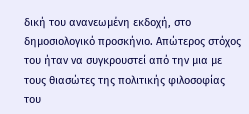δική του ανανεωμένη εκδοχή, στο δημοσιολογικό προσκήνιο. Απώτερος στόχος του ήταν να συγκρουστεί από την μια με τους θιασώτες της πολιτικής φιλοσοφίας του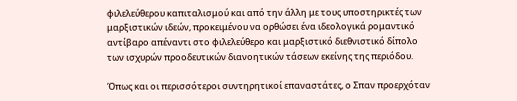φιλελεύθερου καπιταλισμού και από την άλλη με τους υποστηρικτές των μαρξιστικών ιδεών, προκειμένου να ορθώσει ένα ιδεολογικά ρομαντικό αντίβαρο απέναντι στο φιλελεύθερο και μαρξιστικό διεθνιστικό δίπολο των ισχυρών προοδευτικών διανοητικών τάσεων εκείνης της περιόδου.

Όπως και οι περισσότεροι συντηρητικοί επαναστάτες, ο Σπαν προερχόταν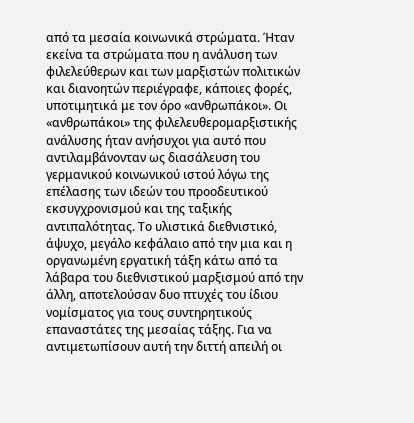από τα μεσαία κοινωνικά στρώματα. Ήταν εκείνα τα στρώματα που η ανάλυση των φιλελεύθερων και των μαρξιστών πολιτικών και διανοητών περιέγραφε, κάποιες φορές, υποτιμητικά με τον όρο «ανθρωπάκοι». Οι «ανθρωπάκοι» της φιλελευθερομαρξιστικής ανάλυσης ήταν ανήσυχοι για αυτό που αντιλαμβάνονταν ως διασάλευση του γερμανικού κοινωνικού ιστού λόγω της επέλασης των ιδεών του προοδευτικού εκσυγχρονισμού και της ταξικής αντιπαλότητας. Το υλιστικά διεθνιστικό, άψυχο, μεγάλο κεφάλαιο από την μια και η οργανωμένη εργατική τάξη κάτω από τα λάβαρα του διεθνιστικού μαρξισμού από την άλλη, αποτελούσαν δυο πτυχές του ίδιου νομίσματος για τους συντηρητικούς επαναστάτες της μεσαίας τάξης. Για να αντιμετωπίσουν αυτή την διττή απειλή οι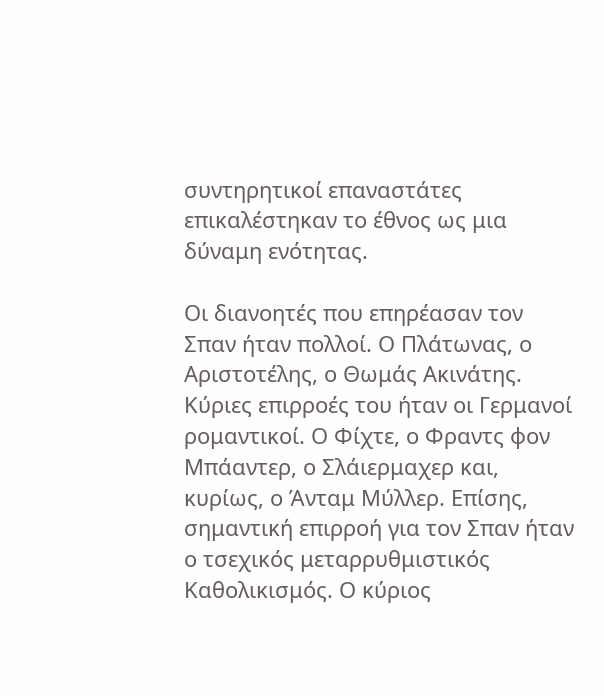συντηρητικοί επαναστάτες επικαλέστηκαν το έθνος ως μια δύναμη ενότητας.

Οι διανοητές που επηρέασαν τον Σπαν ήταν πολλοί. Ο Πλάτωνας, ο Αριστοτέλης, ο Θωμάς Ακινάτης. Κύριες επιρροές του ήταν οι Γερμανοί ρομαντικοί. Ο Φίχτε, ο Φραντς φον Μπάαντερ, ο Σλάιερμαχερ και, κυρίως, ο Άνταμ Μύλλερ. Επίσης, σημαντική επιρροή για τον Σπαν ήταν ο τσεχικός μεταρρυθμιστικός Καθολικισμός. Ο κύριος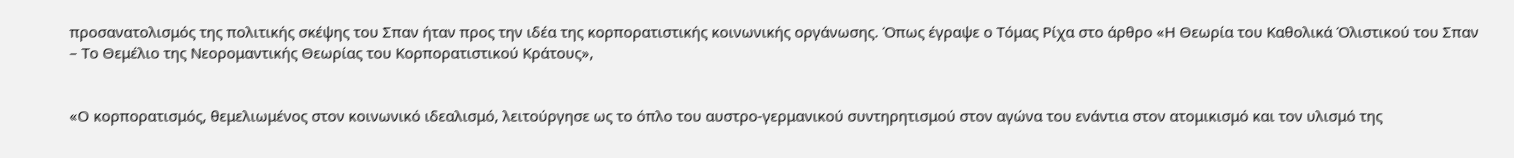προσανατολισμός της πολιτικής σκέψης του Σπαν ήταν προς την ιδέα της κορπορατιστικής κοινωνικής οργάνωσης. Όπως έγραψε ο Τόμας Ρίχα στο άρθρο «Η Θεωρία του Καθολικά Όλιστικού του Σπαν – Το Θεμέλιο της Νεορομαντικής Θεωρίας του Κορπορατιστικού Κράτους»,


«Ο κορπορατισμός, θεμελιωμένος στον κοινωνικό ιδεαλισμό, λειτούργησε ως το όπλο του αυστρο-γερμανικού συντηρητισμού στον αγώνα του ενάντια στον ατομικισμό και τον υλισμό της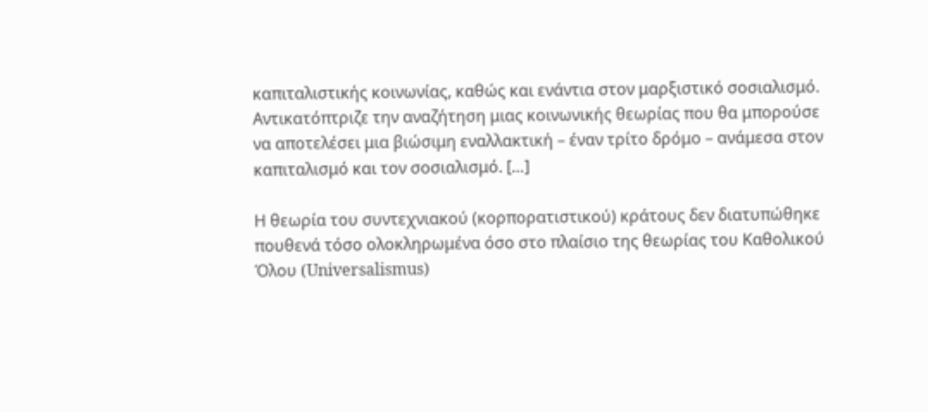καπιταλιστικής κοινωνίας, καθώς και ενάντια στον μαρξιστικό σοσιαλισμό. Αντικατόπτριζε την αναζήτηση μιας κοινωνικής θεωρίας που θα μπορούσε να αποτελέσει μια βιώσιμη εναλλακτική – έναν τρίτο δρόμο – ανάμεσα στον καπιταλισμό και τον σοσιαλισμό. […]

Η θεωρία του συντεχνιακού (κορπορατιστικού) κράτους δεν διατυπώθηκε πουθενά τόσο ολοκληρωμένα όσο στο πλαίσιο της θεωρίας του Καθολικού Όλου (Universalismus)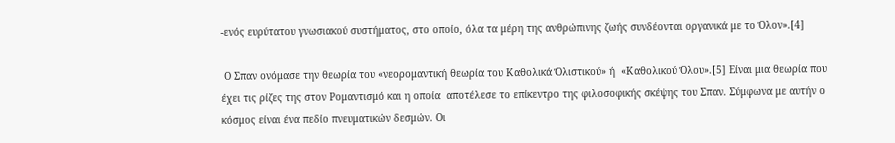-ενός ευρύτατου γνωσιακού συστήματος, στο οποίο, όλα τα μέρη της ανθρώπινης ζωής συνδέονται οργανικά με το Όλον».[4]

 Ο Σπαν ονόμασε την θεωρία του «νεορομαντική θεωρία του Καθολικά Όλιστικού» ή  «Καθολικού Όλου».[5] Είναι μια θεωρία που έχει τις ρίζες της στον Ρομαντισμό και η οποία  αποτέλεσε το επίκεντρο της φιλοσοφικής σκέψης του Σπαν. Σύμφωνα με αυτήν ο κόσμος είναι ένα πεδίο πνευματικών δεσμών. Οι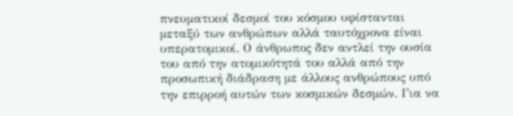πνευματικοί δεσμοί του κόσμου υφίστανται μεταξύ των ανθρώπων αλλά ταυτόχρονα είναι υπερατομικοί. Ο άνθρωπος δεν αντλεί την ουσία του από την ατομικότητά του αλλά από την προσωπική διάδραση με άλλους ανθρώπους υπό την επιρροή αυτών των κοσμικών δεσμών. Για να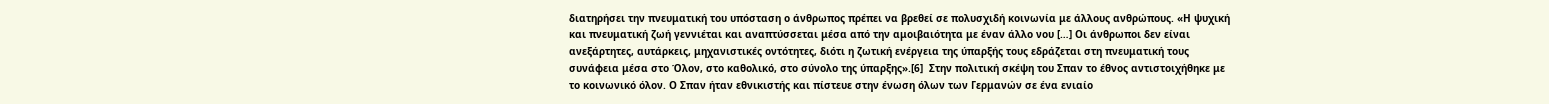διατηρήσει την πνευματική του υπόσταση ο άνθρωπος πρέπει να βρεθεί σε πολυσχιδή κοινωνία με άλλους ανθρώπους. «Η ψυχική και πνευματική ζωή γεννιέται και αναπτύσσεται μέσα από την αμοιβαιότητα με έναν άλλο νου […] Οι άνθρωποι δεν είναι ανεξάρτητες, αυτάρκεις, μηχανιστικές οντότητες, διότι η ζωτική ενέργεια της ύπαρξής τους εδράζεται στη πνευματική τους συνάφεια μέσα στο Όλον, στο καθολικό, στο σύνολο της ύπαρξης».[6]  Στην πολιτική σκέψη του Σπαν το έθνος αντιστοιχήθηκε με το κοινωνικό όλον. Ο Σπαν ήταν εθνικιστής και πίστευε στην ένωση όλων των Γερμανών σε ένα ενιαίο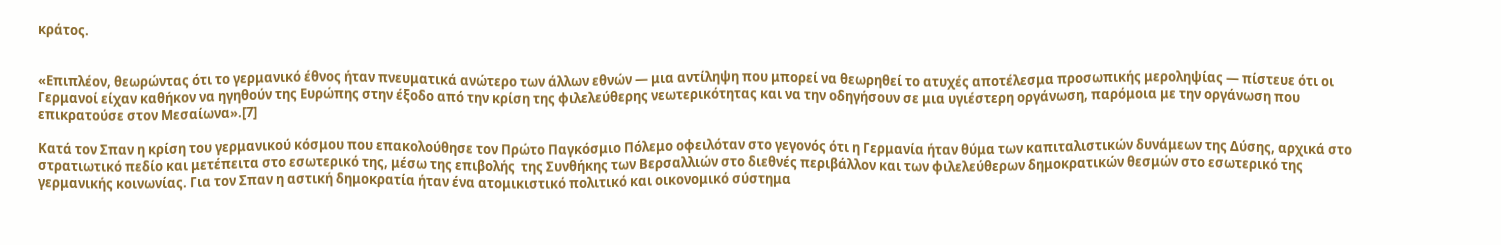κράτος.


«Επιπλέον, θεωρώντας ότι το γερμανικό έθνος ήταν πνευματικά ανώτερο των άλλων εθνών — μια αντίληψη που μπορεί να θεωρηθεί το ατυχές αποτέλεσμα προσωπικής μεροληψίας — πίστευε ότι οι Γερμανοί είχαν καθήκον να ηγηθούν της Ευρώπης στην έξοδο από την κρίση της φιλελεύθερης νεωτερικότητας και να την οδηγήσουν σε μια υγιέστερη οργάνωση, παρόμοια με την οργάνωση που επικρατούσε στον Μεσαίωνα».[7]

Κατά τον Σπαν η κρίση του γερμανικού κόσμου που επακολούθησε τον Πρώτο Παγκόσμιο Πόλεμο οφειλόταν στο γεγονός ότι η Γερμανία ήταν θύμα των καπιταλιστικών δυνάμεων της Δύσης, αρχικά στο στρατιωτικό πεδίο και μετέπειτα στο εσωτερικό της, μέσω της επιβολής  της Συνθήκης των Βερσαλλιών στο διεθνές περιβάλλον και των φιλελεύθερων δημοκρατικών θεσμών στο εσωτερικό της γερμανικής κοινωνίας. Για τον Σπαν η αστική δημοκρατία ήταν ένα ατομικιστικό πολιτικό και οικονομικό σύστημα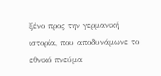ξένο προς την γερμανική ιστορία, που αποδυνάμωνε το εθνικό πνεύμα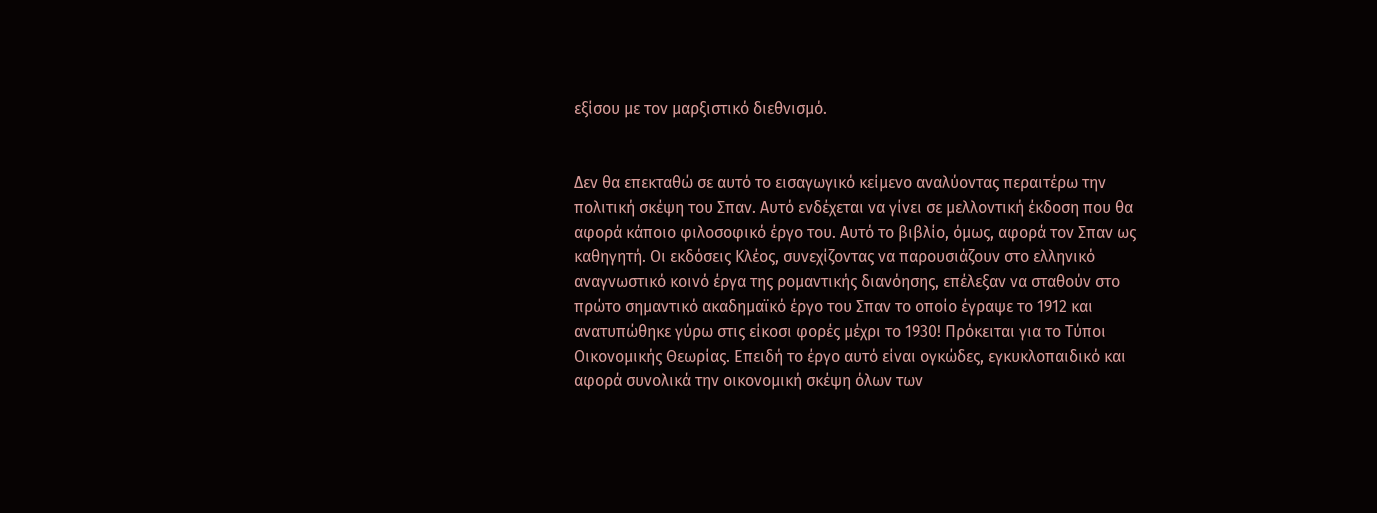εξίσου με τον μαρξιστικό διεθνισμό.


Δεν θα επεκταθώ σε αυτό το εισαγωγικό κείμενο αναλύοντας περαιτέρω την πολιτική σκέψη του Σπαν. Αυτό ενδέχεται να γίνει σε μελλοντική έκδοση που θα αφορά κάποιο φιλοσοφικό έργο του. Αυτό το βιβλίο, όμως, αφορά τον Σπαν ως καθηγητή. Οι εκδόσεις Κλέος, συνεχίζοντας να παρουσιάζουν στο ελληνικό αναγνωστικό κοινό έργα της ρομαντικής διανόησης, επέλεξαν να σταθούν στο πρώτο σημαντικό ακαδημαϊκό έργο του Σπαν το οποίο έγραψε το 1912 και ανατυπώθηκε γύρω στις είκοσι φορές μέχρι το 1930! Πρόκειται για το Τύποι Οικονομικής Θεωρίας. Επειδή το έργο αυτό είναι ογκώδες, εγκυκλοπαιδικό και αφορά συνολικά την οικονομική σκέψη όλων των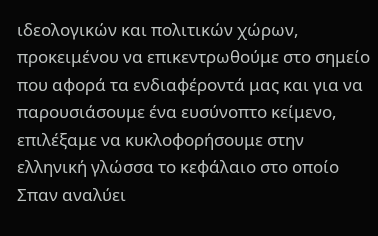ιδεολογικών και πολιτικών χώρων, προκειμένου να επικεντρωθούμε στο σημείο που αφορά τα ενδιαφέροντά μας και για να παρουσιάσουμε ένα ευσύνοπτο κείμενο, επιλέξαμε να κυκλοφορήσουμε στην ελληνική γλώσσα το κεφάλαιο στο οποίο Σπαν αναλύει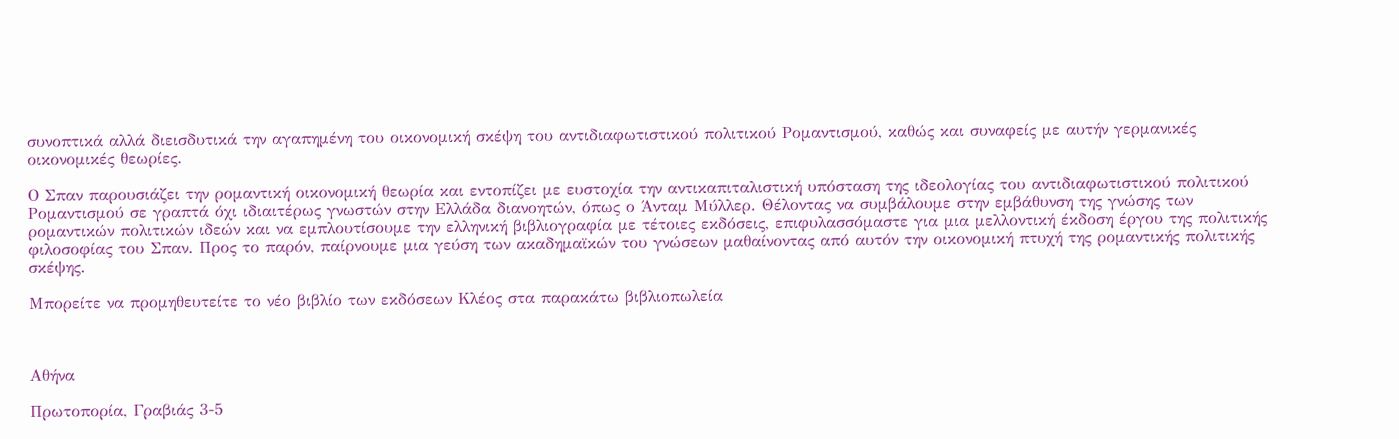συνοπτικά αλλά διεισδυτικά την αγαπημένη του οικονομική σκέψη του αντιδιαφωτιστικού πολιτικού Ρομαντισμού, καθώς και συναφείς με αυτήν γερμανικές οικονομικές θεωρίες.

Ο Σπαν παρουσιάζει την ρομαντική οικονομική θεωρία και εντοπίζει με ευστοχία την αντικαπιταλιστική υπόσταση της ιδεολογίας του αντιδιαφωτιστικού πολιτικού Ρομαντισμού σε γραπτά όχι ιδιαιτέρως γνωστών στην Ελλάδα διανοητών, όπως ο Άνταμ Μύλλερ. Θέλοντας να συμβάλουμε στην εμβάθυνση της γνώσης των ρομαντικών πολιτικών ιδεών και να εμπλουτίσουμε την ελληνική βιβλιογραφία με τέτοιες εκδόσεις, επιφυλασσόμαστε για μια μελλοντική έκδοση έργου της πολιτικής φιλοσοφίας του Σπαν. Προς το παρόν, παίρνουμε μια γεύση των ακαδημαϊκών του γνώσεων μαθαίνοντας από αυτόν την οικονομική πτυχή της ρομαντικής πολιτικής σκέψης.

Μπορείτε να προμηθευτείτε το νέο βιβλίο των εκδόσεων Κλέος στα παρακάτω βιβλιοπωλεία



Αθήνα

Πρωτοπορία, Γραβιάς 3-5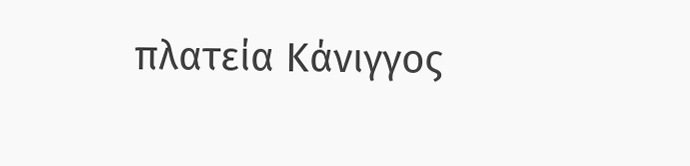πλατεία Κάνιγγος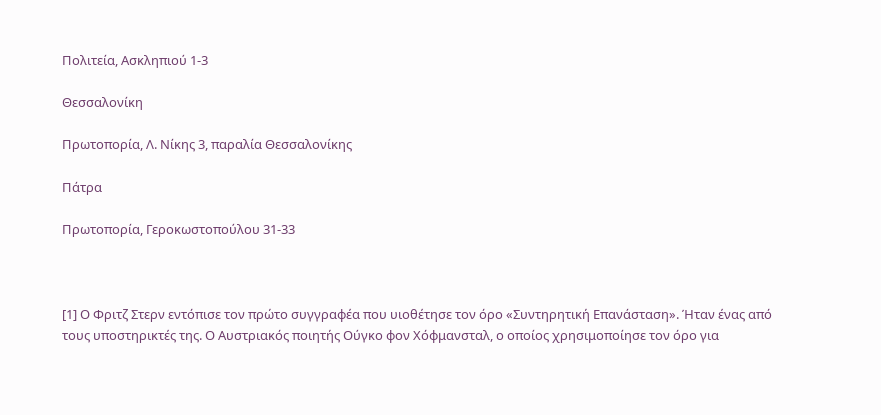Πολιτεία, Ασκληπιού 1-3

Θεσσαλονίκη

Πρωτοπορία, Λ. Νίκης 3, παραλία Θεσσαλονίκης

Πάτρα

Πρωτοπορία, Γεροκωστοπούλου 31-33



[1] Ο Φριτζ Στερν εντόπισε τον πρώτο συγγραφέα που υιοθέτησε τον όρο «Συντηρητική Επανάσταση». Ήταν ένας από τους υποστηρικτές της. Ο Αυστριακός ποιητής Ούγκο φον Χόφμανσταλ, ο οποίος χρησιμοποίησε τον όρο για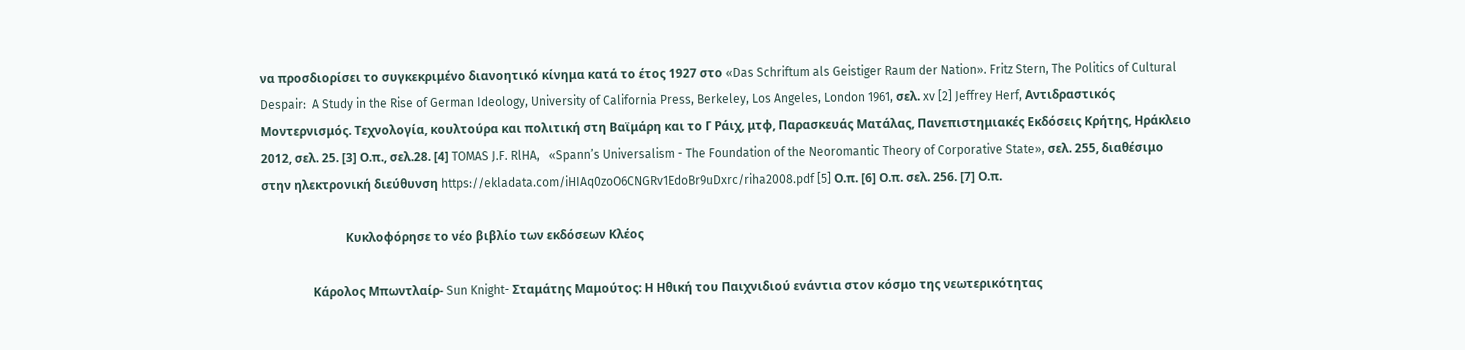να προσδιορίσει το συγκεκριμένο διανοητικό κίνημα κατά το έτος 1927 στο «Das Schriftum als Geistiger Raum der Nation». Fritz Stern, The Politics of Cultural Despair:  A Study in the Rise of German Ideology, University of California Press, Berkeley, Los Angeles, London 1961, σελ. xv [2] Jeffrey Herf, Αντιδραστικός Μοντερνισμός. Τεχνολογία, κουλτούρα και πολιτική στη Βαϊμάρη και το Γ Ράιχ, μτφ, Παρασκευάς Ματάλας, Πανεπιστημιακές Εκδόσεις Κρήτης, Ηράκλειο 2012, σελ. 25. [3] Ο.π., σελ.28. [4] TOMAS J.F. RlHA,   «Spann’s Universalism - The Foundation of the Neoromantic Theory of Corporative State», σελ. 255, διαθέσιμο στην ηλεκτρονική διεύθυνση https://ekladata.com/iHIAq0zoO6CNGRv1EdoBr9uDxrc/riha2008.pdf [5] Ο.π. [6] Ο.π. σελ. 256. [7] Ο.π.

                            Κυκλοφόρησε το νέο βιβλίο των εκδόσεων Κλέος

                 Κάρολος Μπωντλαίρ- Sun Knight- Σταμάτης Μαμούτος: Η Ηθική του Παιχνιδιού ενάντια στον κόσμο της νεωτερικότητας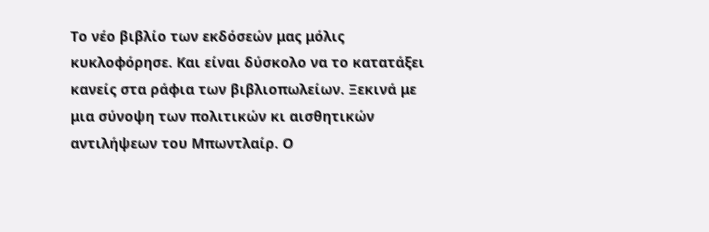Το νέο βιβλίο των εκδόσεών μας μόλις κυκλοφόρησε. Και είναι δύσκολο να το κατατάξει κανείς στα ράφια των βιβλιοπωλείων. Ξεκινά με μια σύνοψη των πολιτικών κι αισθητικών αντιλήψεων του Μπωντλαίρ. Ο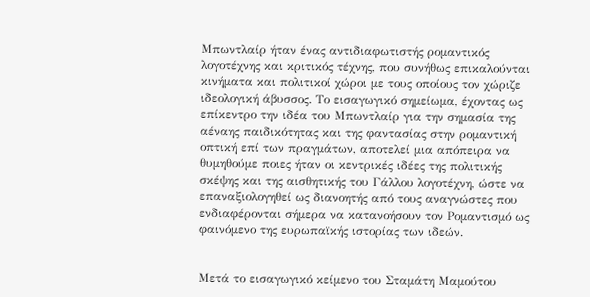Μπωντλαίρ ήταν ένας αντιδιαφωτιστής ρομαντικός λογοτέχνης και κριτικός τέχνης, που συνήθως επικαλούνται κινήματα και πολιτικοί χώροι με τους οποίους τον χώριζε ιδεολογική άβυσσος. Το εισαγωγικό σημείωμα, έχοντας ως επίκεντρο την ιδέα του Μπωντλαίρ για την σημασία της αέναης παιδικότητας και της φαντασίας στην ρομαντική οπτική επί των πραγμάτων, αποτελεί μια απόπειρα να θυμηθούμε ποιες ήταν οι κεντρικές ιδέες της πολιτικής σκέψης και της αισθητικής του Γάλλου λογοτέχνη, ώστε να επαναξιολογηθεί ως διανοητής από τους αναγνώστες που ενδιαφέρονται σήμερα να κατανοήσουν τον Ρομαντισμό ως φαινόμενο της ευρωπαϊκής ιστορίας των ιδεών.


Μετά το εισαγωγικό κείμενο του Σταμάτη Μαμούτου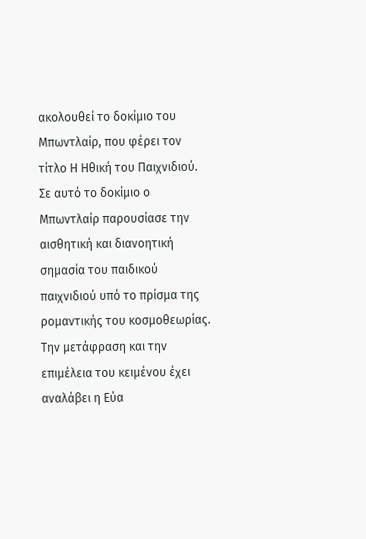ακολουθεί το δοκίμιο του Μπωντλαίρ, που φέρει τον τίτλο Η Ηθική του Παιχνιδιού. Σε αυτό το δοκίμιο ο Μπωντλαίρ παρουσίασε την αισθητική και διανοητική σημασία του παιδικού παιχνιδιού υπό το πρίσμα της ρομαντικής του κοσμοθεωρίας. Την μετάφραση και την επιμέλεια του κειμένου έχει αναλάβει η Εύα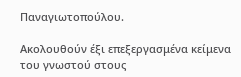Παναγιωτοπούλου.

Ακολουθούν έξι επεξεργασμένα κείμενα του γνωστού στους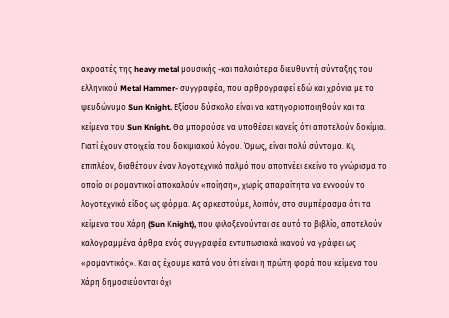ακροατές της heavy metal μουσικής -και παλαιότερα διευθυντή σύνταξης του ελληνικού Metal Hammer- συγγραφέα, που αρθρογραφεί εδώ και χρόνια με το ψευδώνυμο Sun Knight. Εξίσου δύσκολο είναι να κατηγοριοποιηθούν και τα κείμενα του Sun Knight. Θα μπορούσε να υποθέσει κανείς ότι αποτελούν δοκίμια. Γιατί έχουν στοιχεία του δοκιμιακού λόγου. Όμως, είναι πολύ σύντομα. Κι, επιπλέον, διαθέτουν έναν λογοτεχνικό παλμό που αποπνέει εκείνο το γνώρισμα το οποίο οι ρομαντικοί αποκαλούν «ποίηση», χωρίς απαραίτητα να εννοούν το λογοτεχνικό είδος ως φόρμα. Ας αρκεστούμε, λοιπόν, στο συμπέρασμα ότι τα κείμενα του Χάρη (Sun Κnight), που φιλοξενούνται σε αυτό το βιβλίο, αποτελούν καλογραμμένα άρθρα ενός συγγραφέα εντυπωσιακά ικανού να γράφει ως «ρομαντικός». Και ας έχουμε κατά νου ότι είναι η πρώτη φορά που κείμενα του Χάρη δημοσιεύονται όχι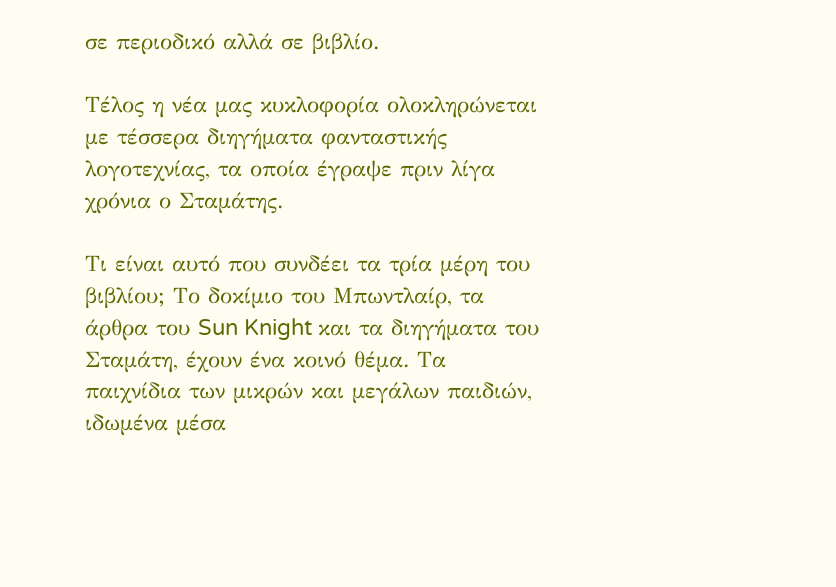σε περιοδικό αλλά σε βιβλίο.

Τέλος η νέα μας κυκλοφορία ολοκληρώνεται με τέσσερα διηγήματα φανταστικής λογοτεχνίας, τα οποία έγραψε πριν λίγα χρόνια ο Σταμάτης.

Τι είναι αυτό που συνδέει τα τρία μέρη του βιβλίου; Το δοκίμιο του Μπωντλαίρ, τα άρθρα του Sun Knight και τα διηγήματα του Σταμάτη, έχουν ένα κοινό θέμα. Τα παιχνίδια των μικρών και μεγάλων παιδιών, ιδωμένα μέσα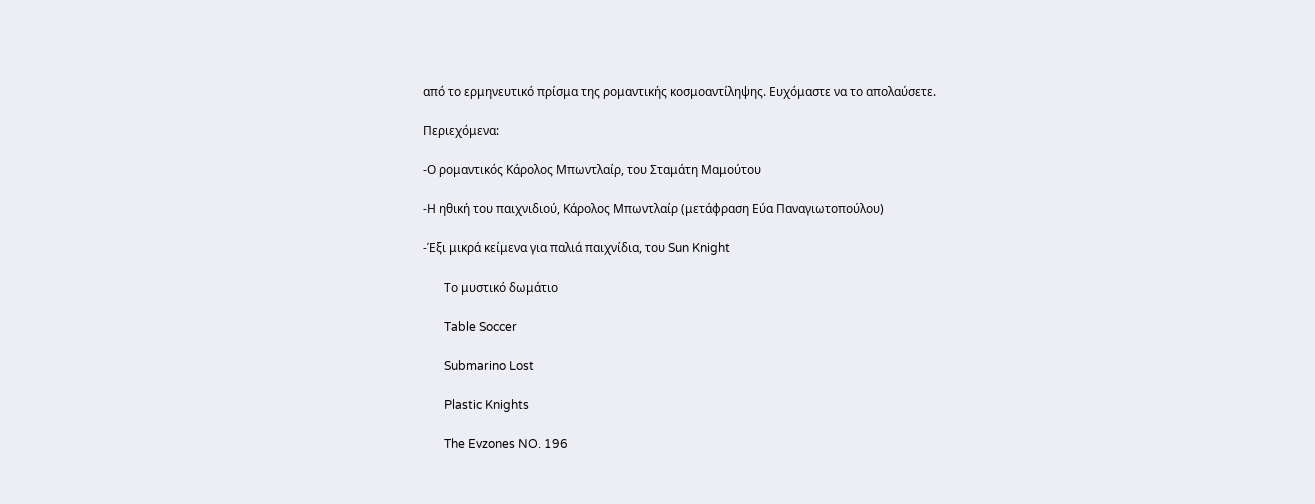από το ερμηνευτικό πρίσμα της ρομαντικής κοσμοαντίληψης. Ευχόμαστε να το απολαύσετε.

Περιεχόμενα:

-Ο ρομαντικός Κάρολος Μπωντλαίρ, του Σταμάτη Μαμούτου

-Η ηθική του παιχνιδιού, Κάρολος Μπωντλαίρ (μετάφραση Εύα Παναγιωτοπούλου)

-Έξι μικρά κείμενα για παλιά παιχνίδια, του Sun Knight

       Το μυστικό δωμάτιο

       Table Soccer

       Submarino Lost

       Plastic Knights

       The Evzones NO. 196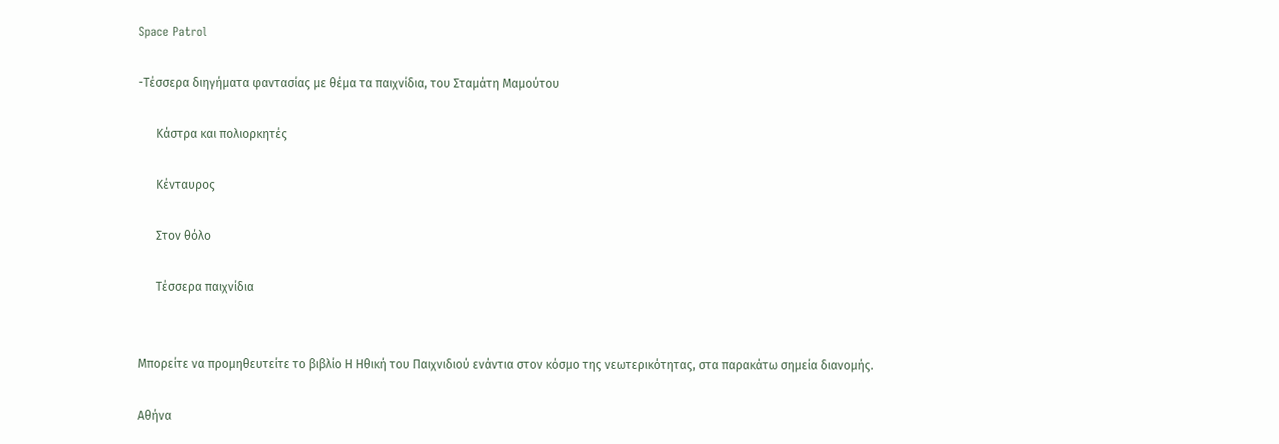Space Patrol

-Τέσσερα διηγήματα φαντασίας με θέμα τα παιχνίδια, του Σταμάτη Μαμούτου

      Κάστρα και πολιορκητές

      Κένταυρος

      Στον θόλο

      Τέσσερα παιχνίδια


Μπορείτε να προμηθευτείτε το βιβλίο Η Ηθική του Παιχνιδιού ενάντια στον κόσμο της νεωτερικότητας, στα παρακάτω σημεία διανομής.

Αθήνα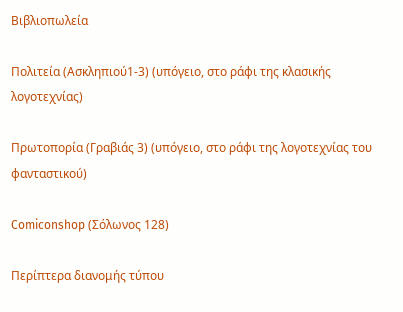Βιβλιοπωλεία

Πολιτεία (Ασκληπιού1-3) (υπόγειο, στο ράφι της κλασικής λογοτεχνίας)

Πρωτοπορία (Γραβιάς 3) (υπόγειο, στο ράφι της λογοτεχνίας του φανταστικού)

Comiconshop (Σόλωνος 128)

Περίπτερα διανομής τύπου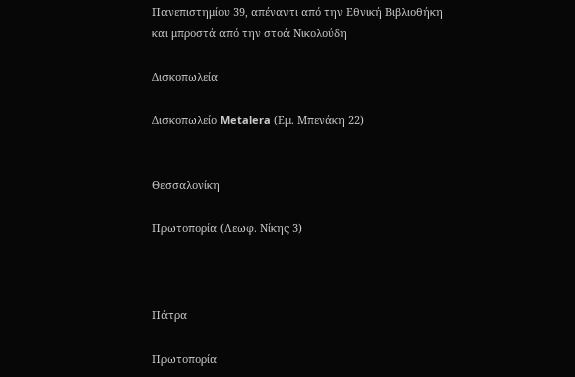Πανεπιστημίου 39, απέναντι από την Εθνική Βιβλιοθήκη και μπροστά από την στοά Νικολούδη

Δισκοπωλεία

Δισκοπωλείο Metalera (Εμ. Μπενάκη 22)


Θεσσαλονίκη

Πρωτοπορία (Λεωφ. Νίκης 3)



Πάτρα

Πρωτοπορία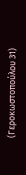(Γεροκωστοπούλου 31)